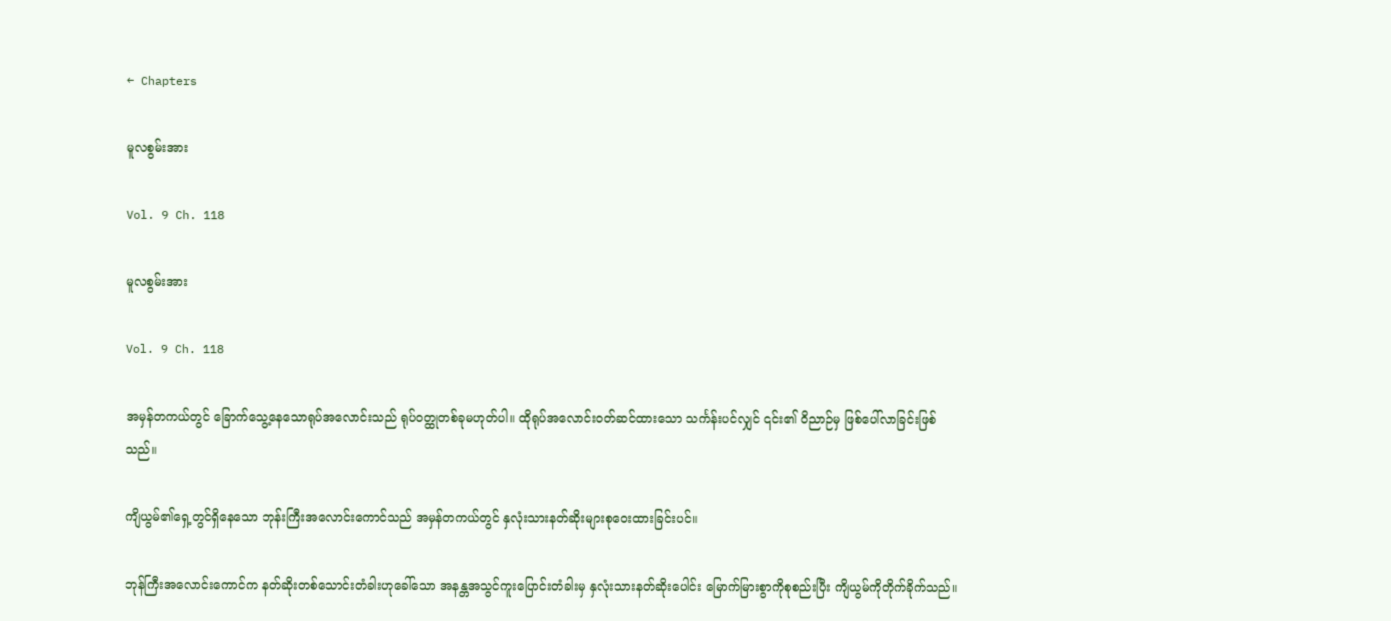← Chapters

မူလစွမ်းအား

Vol. 9 Ch. 118

မူလစွမ်းအား

Vol. 9 Ch. 118

အမှန်တကယ်တွင် ခြောက်သွေ့နေသောရုပ်အလောင်းသည် ရုပ်ဝတ္ထုတစ်ခုမဟုတ်ပါ။ ထိုရုပ်အလောင်းဝတ်ဆင်ထားသော သင်္ကန်းပင်လျှင် ၎င်း၏ ဝိညာဉ်မှ ဖြစ်ပေါ်လာခြင်းဖြစ်သည်။

ကျိယွမ်၏ရှေ့တွင်ရှိနေသော ဘုန်းကြီးအလောင်းကောင်သည် အမှန်တကယ်တွင် နှလုံးသားနတ်ဆိုးများစုဝေးထားခြင်းပင်။

ဘုန်ကြီးအလောင်းကောင်က နတ်ဆိုးတစ်သောင်းတံခါးဟုခေါ်သော အနန္တအသွင်ကူးပြောင်းတံခါးမှ နှလုံးသားနတ်ဆိုးပေါင်း မြောက်မြားစွာကိုစုစည်းပြီး ကျိယွမ်ကိုတိုက်ခိုက်သည်။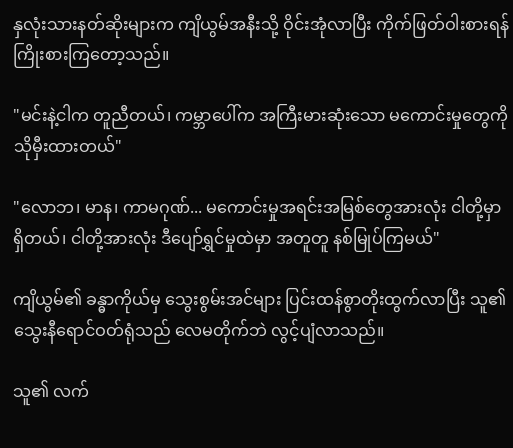နှလုံးသားနတ်ဆိုးများက ကျိယွမ်အနီးသို့ ဝိုင်းအုံလာပြီး ကိုက်ဖြတ်ဝါးစားရန် ကြိုးစားကြတော့သည်။

"မင်းနဲ့ငါက တူညီတယ်၊ ကမ္ဘာပေါ်က အကြီးမားဆုံးသော မကောင်းမှုတွေကို သိုမှီးထားတယ်"

"လောဘ၊ မာန၊ ကာမဂုဏ်... မကောင်းမှုအရင်းအမြစ်တွေအားလုံး ငါတို့မှာရှိတယ်၊ ငါတို့အားလုံး ဒီပျော်ရွှင်မှုထဲမှာ အတူတူ နစ်မြုပ်ကြမယ်"

ကျိယွမ်၏ ခန္ဓာကိုယ်မှ သွေးစွမ်းအင်များ ပြင်းထန်စွာတိုးထွက်လာပြီး သူ၏သွေးနီရောင်ဝတ်ရုံသည် လေမတိုက်ဘဲ လွင့်ပျံလာသည်။

သူ၏ လက်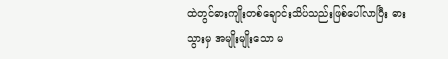ထဲတွင်ဓားကျိုးတစ်ချောင်းသိပ်သည်းဖြစ်ပေါ်လာပြီး ဓားသွားမှ အမျိုးမျိုးသော မ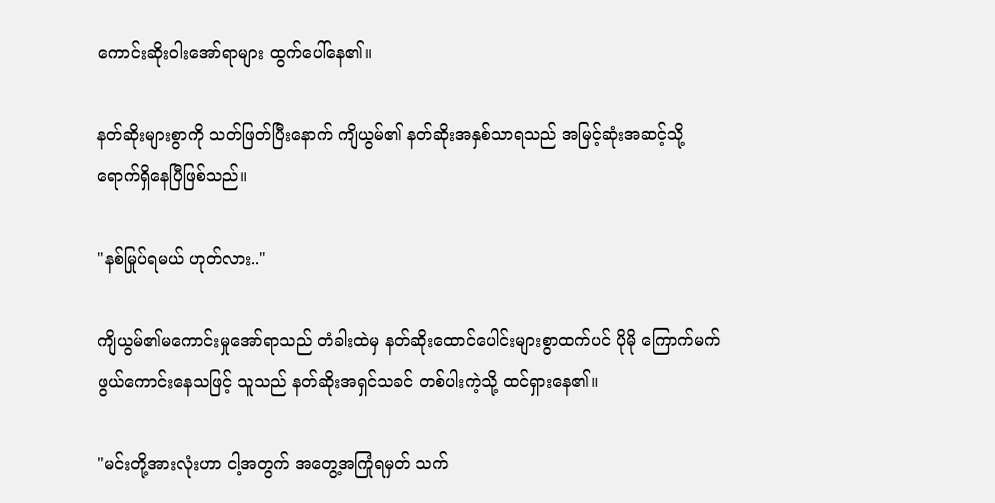ကောင်းဆိုးဝါးအော်ရာများ ထွက်ပေါ်နေ၏။

နတ်ဆိုးများစွာကို သတ်ဖြတ်ပြီးနောက် ကျိယွမ်၏ နတ်ဆိုးအနှစ်သာရသည် အမြင့်ဆုံးအဆင့်သို့ ရောက်ရှိနေပြီဖြစ်သည်။

"နစ်မြုပ်ရမယ် ဟုတ်လား.."

ကျိယွမ်၏မကောင်းမှုအော်ရာသည် တံခါးထဲမှ နတ်ဆိုးထောင်ပေါင်းများစွာထက်ပင် ပိုမို ကြောက်မက်ဖွယ်ကောင်းနေသဖြင့် သူသည် နတ်ဆိုးအရှင်သခင် တစ်ပါးကဲ့သို့ ထင်ရှားနေ၏။

"မင်းတို့အားလုံးဟာ ငါ့အတွက် အတွေ့အကြုံရမှတ် သက်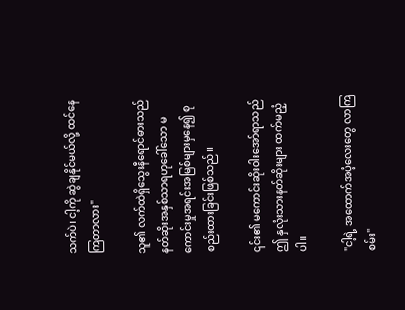သက်ပဲ၊ ငါ့ကို ဆွဲချနိုင်မယ်လို့ ထင်နေကြတာလား"

သူ၏ လက်ထဲရှိသွေးနီရောင်ဓားသည် နတ်ဆိုးအနှစ်သာရဟုခေါ်သော မကောင်းမှုအရင်းအမြစ်များမှနေ၍ စုစည်းထားခြင်းဖြစ်သည်။

၎င်း၏ မကောင်းဆိုးဝါးအော်ရာသည် ဤ နှလုံးသားနတ်ဆိုးများ ထက်မညံ့ပါ။

"ငါ့ရဲ့ အထောက်အပံ့လေးတွေ လာကြစမ်း"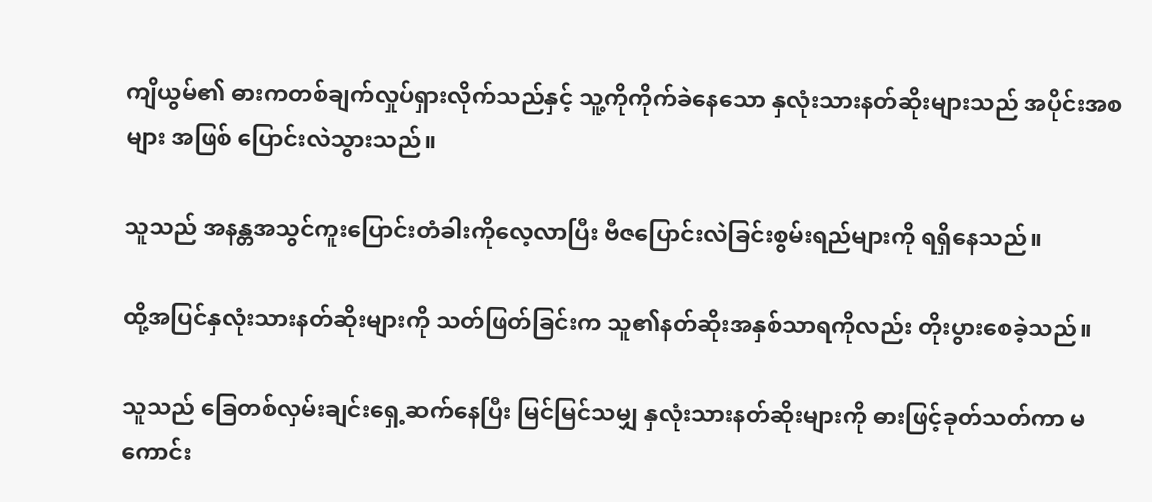ကျိယွမ်၏ ဓားကတစ်ချက်လှုပ်ရှားလိုက်သည်နှင့် သူ့ကိုကိုက်ခဲနေသော နှလုံးသားနတ်ဆိုးများသည် အပိုင်းအစများ အဖြစ် ပြောင်းလဲသွားသည်။

သူသည် အနန္တအသွင်ကူးပြောင်းတံခါးကိုလေ့လာပြီး ဗီဇပြောင်းလဲခြင်းစွမ်းရည်များကို ရရှိနေသည်။

ထို့အပြင်နှလုံးသားနတ်ဆိုးများကို သတ်ဖြတ်ခြင်းက သူ၏နတ်ဆိုးအနှစ်သာရကိုလည်း တိုးပွားစေခဲ့သည်။

သူသည် ခြေတစ်လှမ်းချင်းရှေ့ဆက်နေပြီး မြင်မြင်သမျှ နှလုံးသားနတ်ဆိုးများကို ဓားဖြင့်ခုတ်သတ်ကာ မကောင်း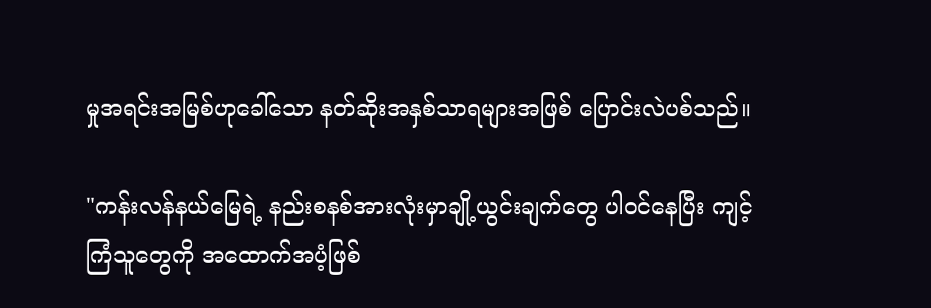မှုအရင်းအမြစ်ဟုခေါ်သော နတ်ဆိုးအနှစ်သာရများအဖြစ် ပြောင်းလဲပစ်သည်။

"ကန်းလန်နယ်မြေရဲ့ နည်းစနစ်အားလုံးမှာချို့ယွင်းချက်တွေ ပါဝင်နေပြီး ကျင့်ကြံသူတွေကို အထောက်အပံ့ဖြစ်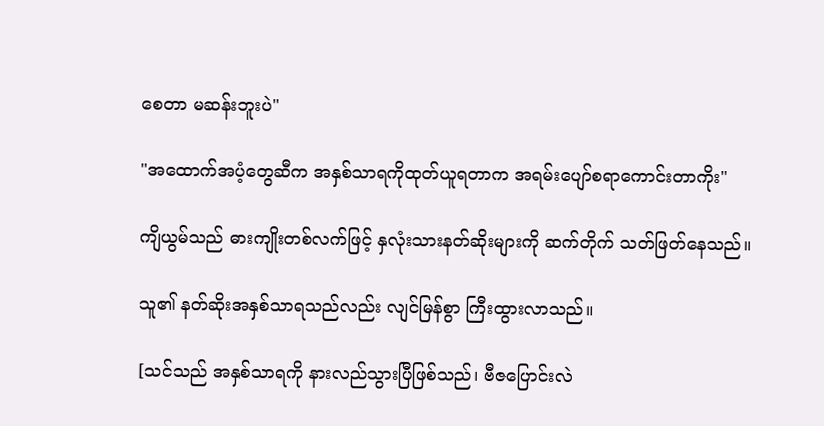စေတာ မဆန်းဘူးပဲ"

"အထောက်အပံ့တွေဆီက အနှစ်သာရကိုထုတ်ယူရတာက အရမ်းပျော်စရာကောင်းတာကိုး"

ကျိယွမ်သည် ဓားကျိုးတစ်လက်ဖြင့် နှလုံးသားနတ်ဆိုးများကို ဆက်တိုက် သတ်ဖြတ်နေသည်။

သူ၏ နတ်ဆိုးအနှစ်သာရသည်လည်း လျင်မြန်စွာ ကြီးထွားလာသည်။

[သင်သည် အနှစ်သာရကို နားလည်သွားပြီဖြစ်သည်၊ ဗီဇပြောင်းလဲ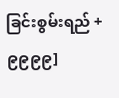ခြင်းစွမ်းရည် +၉၉၉၉]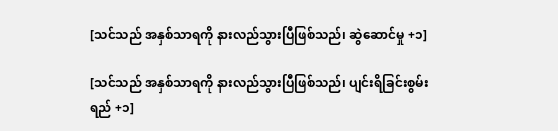[သင်သည် အနှစ်သာရကို နားလည်သွားပြီဖြစ်သည်၊ ဆွဲဆောင်မှု +၁]

[သင်သည် အနှစ်သာရကို နားလည်သွားပြီဖြစ်သည်၊ ပျင်းရိခြင်းစွမ်းရည် +၁]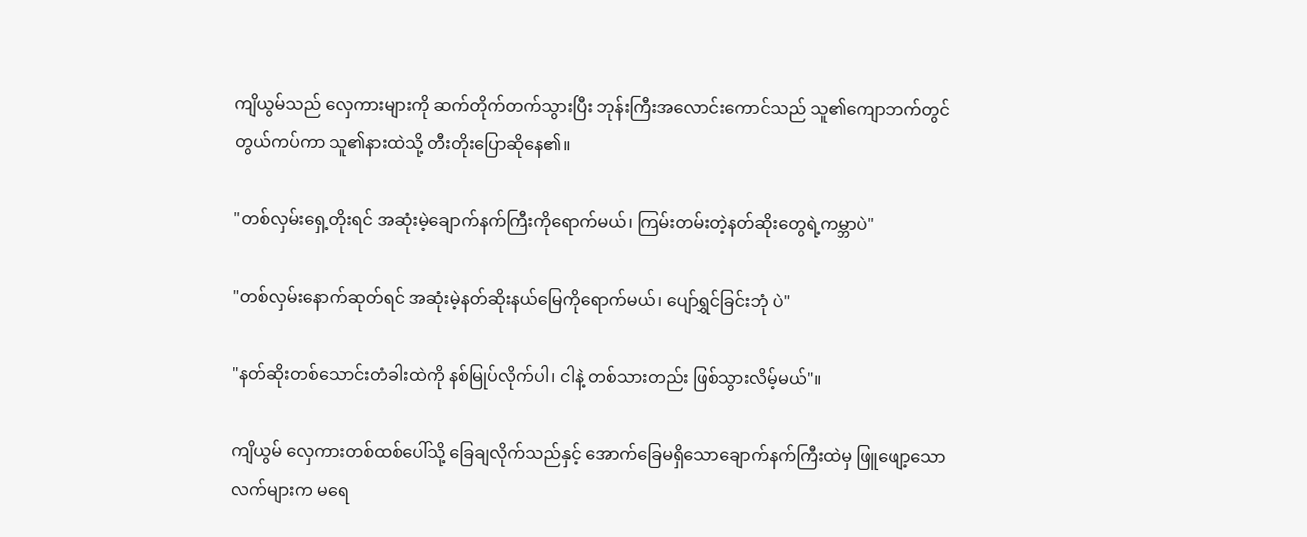ကျိယွမ်သည် လှေကားများကို ဆက်တိုက်တက်သွားပြီး ဘုန်းကြီးအလောင်းကောင်သည် သူ၏ကျောဘက်တွင် တွယ်ကပ်ကာ သူ၏နားထဲသို့ တီးတိုးပြောဆိုနေ၏။

"တစ်လှမ်းရှေ့တိုးရင် အဆုံးမဲ့ချောက်နက်ကြီးကိုရောက်မယ်၊ ကြမ်းတမ်းတဲ့နတ်ဆိုးတွေရဲ့ကမ္ဘာပဲ"

"တစ်လှမ်းနောက်ဆုတ်ရင် အဆုံးမဲ့နတ်ဆိုးနယ်မြေကိုရောက်မယ်၊ ပျော်ရွှင်ခြင်းဘုံ ပဲ"

"နတ်ဆိုးတစ်သောင်းတံခါးထဲကို နစ်မြုပ်လိုက်ပါ၊ ငါနဲ့ တစ်သားတည်း ဖြစ်သွားလိမ့်မယ်"။

ကျိယွမ် လှေကားတစ်ထစ်ပေါ်သို့ ခြေချလိုက်သည်နှင့် အောက်ခြေမရှိသောချောက်နက်ကြီးထဲမှ ဖြူဖျော့သောလက်များက မရေ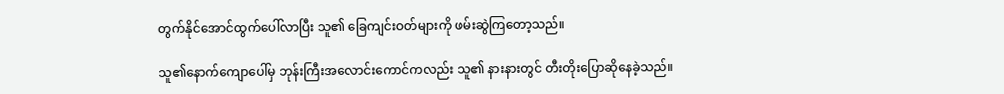တွက်နိုင်အောင်ထွက်ပေါ်လာပြီး သူ၏ ခြေကျင်းဝတ်များကို ဖမ်းဆွဲကြတော့သည်။

သူ၏နောက်ကျောပေါ်မှ ဘုန်းကြီးအလောင်းကောင်ကလည်း သူ၏ နားနားတွင် တီးတိုးပြောဆိုနေခဲ့သည်။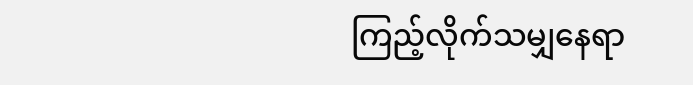ကြည့်လိုက်သမျှနေရာ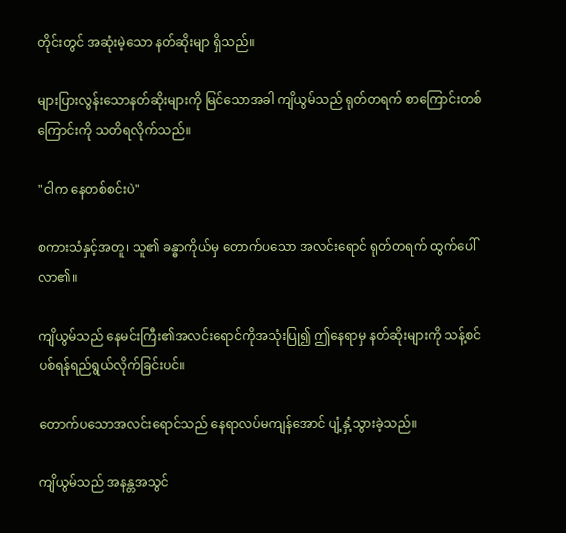တိုင်းတွင် အဆုံးမဲ့သော နတ်ဆိုးမျာ ရှိသည်။

များပြားလွန်းသောနတ်ဆိုးများကို မြင်သောအခါ ကျိယွမ်သည် ရုတ်တရက် စာကြောင်းတစ်ကြောင်းကို သတိရလိုက်သည်။

"ငါက နေတစ်စင်းပဲ"

စကားသံနှင့်အတူ၊ သူ၏ ခန္ဓာကိုယ်မှ တောက်ပသော အလင်းရောင် ရုတ်တရက် ထွက်ပေါ်လာ၏။

ကျိယွမ်သည် နေမင်းကြီး၏အလင်းရောင်ကိုအသုံးပြု၍ ဤနေရာမှ နတ်ဆိုးများကို သန့်စင်ပစ်ရန်ရည်ရွယ်လိုက်ခြင်းပင်။

တောက်ပသောအလင်းရောင်သည် နေရာလပ်မကျန်အောင် ပျံ့နှံ့သွားခဲ့သည်။

ကျိယွမ်သည် အနန္တအသွင်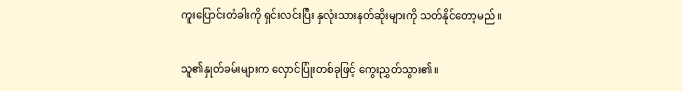ကူးပြောင်းတံခါးကို ရှင်းလင်းပြီး နှလုံးသားနတ်ဆိုးများကို သတ်နိုင်တော့မည်။

သူ၏နှုတ်ခမ်းများက လှောင်ပြုံးတစ်ခုဖြင့် ကွေးညွှတ်သွား၏။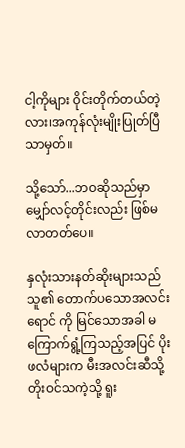ငါ့ကိုများ ဝိုင်းတိုက်တယ်တဲ့လား၊အကုန်လုံးမျိုးပြုတ်ပြီသာမှတ်။

သို့သော်...ဘဝဆိုသည်မှာ မျှော်လင့်တိုင်းလည်း ဖြစ်မလာတတ်ပေ။

နှလုံးသားနတ်ဆိုးများသည် သူ၏ တောက်ပသောအလင်းရောင် ကို မြင်သောအခါ မကြောက်ရွံ့ကြသည့်အပြင် ပိုးဖလံများက မီးအလင်းဆီသို့တိုးဝင်သကဲ့သို့ ရူး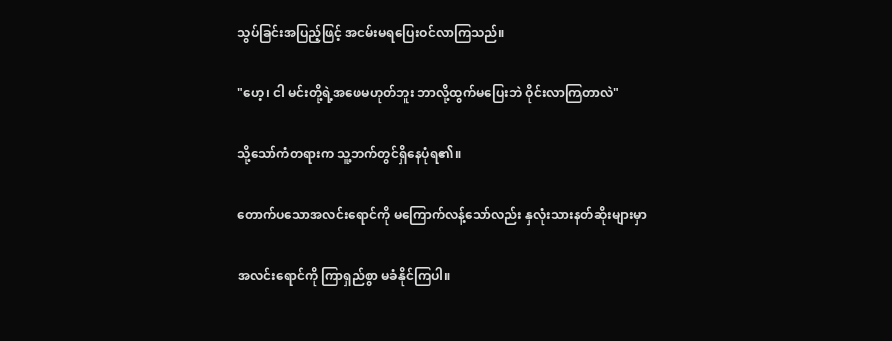သွပ်ခြင်းအပြည့်ဖြင့် အငမ်းမရပြေးဝင်လာကြသည်။

"ဟေ့၊ ငါ မင်းတို့ရဲ့အဖေမဟုတ်ဘူး ဘာလို့ထွက်မပြေးဘဲ ဝိုင်းလာကြတာလဲ"

သို့သော်ကံတရားက သူ့ဘက်တွင်ရှိနေပုံရ၏။

တောက်ပသောအလင်းရောင်ကို မကြောက်လန့်သော်လည်း နှလုံးသားနတ်ဆိုးများမှာ

အလင်းရောင်ကို ကြာရှည်စွာ မခံနိုင်ကြပါ။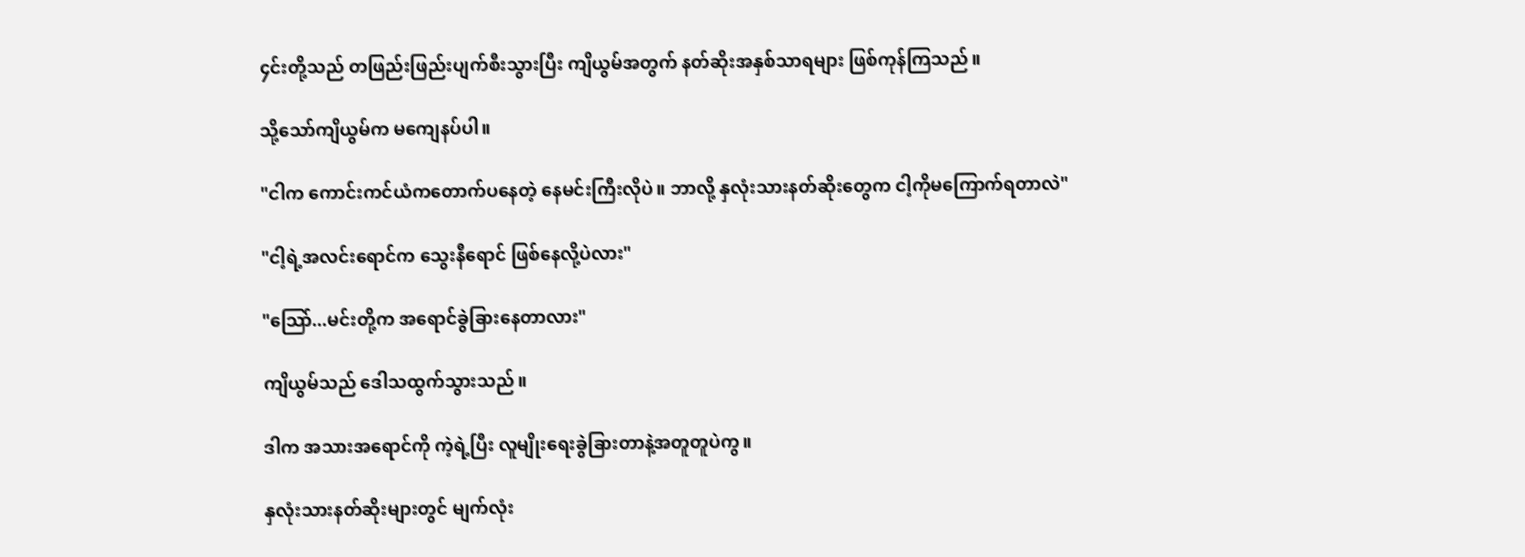၄င်းတို့သည် တဖြည်းဖြည်းပျက်စီးသွားပြီး ကျိယွမ်အတွက် နတ်ဆိုးအနှစ်သာရများ ဖြစ်ကုန်ကြသည်။

သို့သော်ကျိယွမ်က မကျေနပ်ပါ။

"ငါက ကောင်းကင်ယံကတောက်ပနေတဲ့ နေမင်းကြီးလိုပဲ။ ဘာလို့ နှလုံးသားနတ်ဆိုးတွေက ငါ့ကိုမကြောက်ရတာလဲ"

"ငါ့ရဲ့အလင်းရောင်က သွေးနီရောင် ဖြစ်နေလို့ပဲလား"

"သြော်...မင်းတို့က အရောင်ခွဲခြားနေတာလား"

ကျိယွမ်သည် ဒေါသထွက်သွားသည်။

ဒါက အသားအရောင်ကို ကဲ့ရဲ့ပြီး လူမျိုးရေးခွဲခြားတာနဲ့အတူတူပဲကွ။

နှလုံးသားနတ်ဆိုးများတွင် မျက်လုံး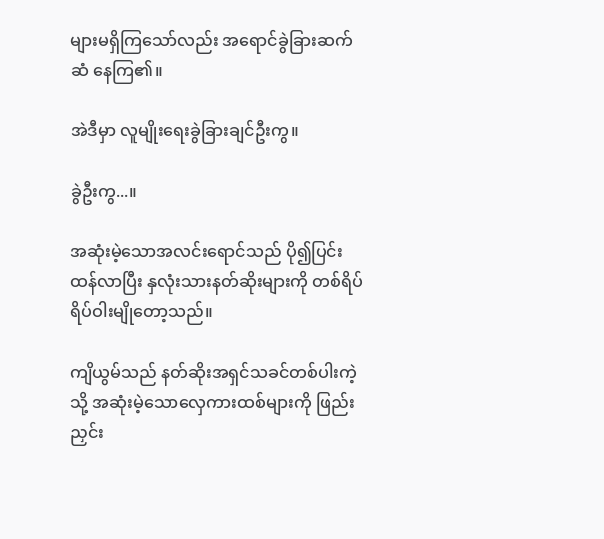များမရှိကြသော်လည်း အရောင်ခွဲခြားဆက်ဆံ နေကြ၏။

အဲဒီမှာ လူမျိုးရေးခွဲခြားချင်ဦးကွ။

ခွဲဦးကွ...။

အဆုံးမဲ့သောအလင်းရောင်သည် ပို၍ပြင်းထန်လာပြီး နှလုံးသားနတ်ဆိုးများကို တစ်ရိပ်ရိပ်ဝါးမျိုတော့သည်။

ကျိယွမ်သည် နတ်ဆိုးအရှင်သခင်တစ်ပါးကဲ့သို့ အဆုံးမဲ့သောလှေကားထစ်များကို ဖြည်းညှင်း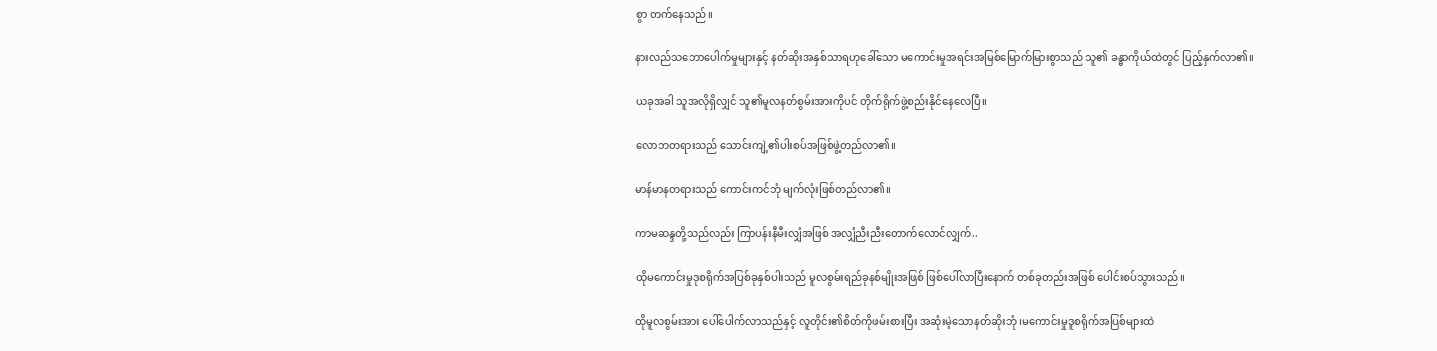စွာ တက်နေသည်။

နားလည်သဘောပေါက်မှုများနှင့် နတ်ဆိုးအနှစ်သာရဟုခေါ်သော မကောင်းမှုအရင်းအမြစ်မြောက်မြားစွာသည် သူ၏ ခန္ဓာကိုယ်ထဲတွင် ပြည့်နှက်လာ၏။

ယခုအခါ သူအလိုရှိလျှင် သူ၏မူလနတ်စွမ်းအားကိုပင် တိုက်ရိုက်ဖွဲ့စည်းနိုင်နေလေပြီ။

လောဘတရားသည် သောင်းကျဲ့၏ပါးစပ်အဖြစ်ဖွဲ့တည်လာ၏။

မာန်မာနတရားသည် ကောင်းကင်ဘုံ မျက်လုံးဖြစ်တည်လာ၏။

ကာမဆန္ဒတို့သည်လည်း ကြာပန်းနီမီးလျှံအဖြစ် အလျှံညီးညီးတောက်လောင်လျှက်..

ထိုမကောင်းမှုဒုစရိုက်အပြစ်ခုနှစ်ပါးသည် မူလစွမ်းရည်ခုနစ်မျိုးအဖြစ် ဖြစ်ပေါ်လာပြီးနောက် တစ်ခုတည်းအဖြစ် ပေါင်းစပ်သွားသည်။

ထိုမူလစွမ်းအား ပေါ်ပေါက်လာသည်နှင့် လူတိုင်း၏စိတ်ကိုဖမ်းစားပြီး အဆုံးမဲ့သောနတ်ဆိုးဘုံ ၊မကောင်းမှုဒူစရိုက်အပြစ်များထဲ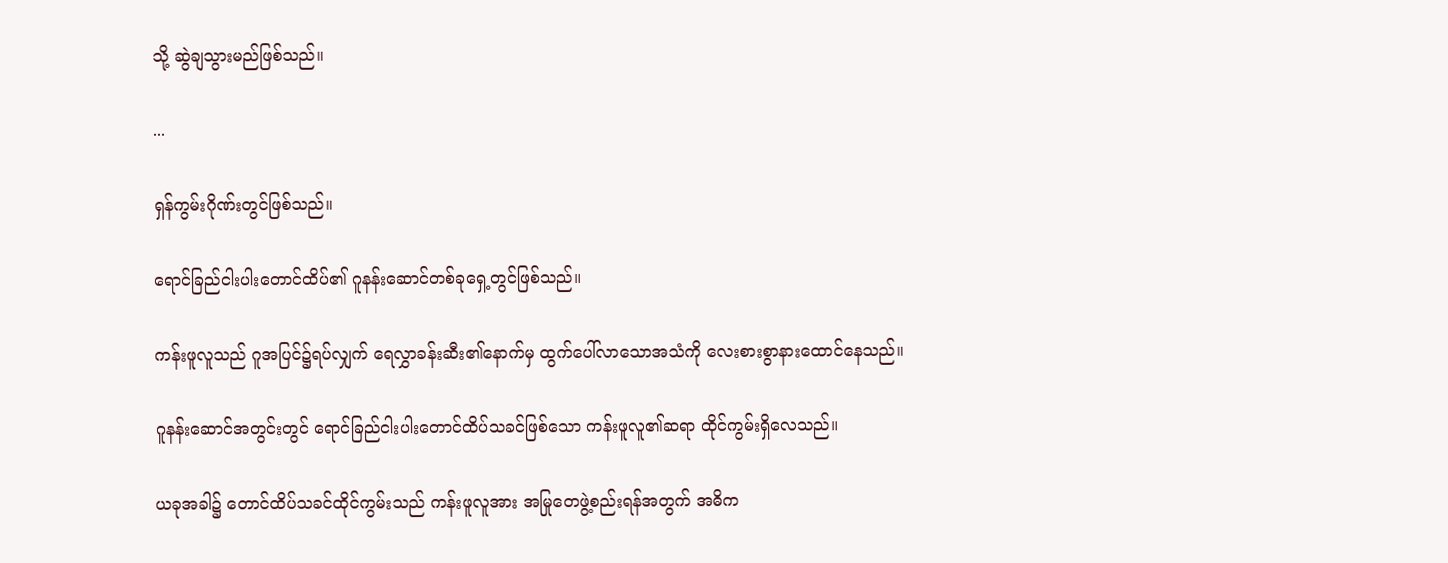သို့ ဆွဲချသွားမည်ဖြစ်သည်။

...

ရှန်ကွမ်းဂိုဏ်းတွင်ဖြစ်သည်။

ရောင်ခြည်ငါးပါးတောင်ထိပ်၏ ဂူနန်းဆောင်တစ်ခုရှေ့တွင်ဖြစ်သည်။

ကန်းဖူလူသည် ဂူအပြင်၌ရပ်လျှက် ရေလွှာခန်းဆီး၏နောက်မှ ထွက်ပေါ်လာသောအသံကို လေးစားစွာနားထောင်နေသည်။

ဂူနန်းဆောင်အတွင်းတွင် ရောင်ခြည်ငါးပါးတောင်ထိပ်သခင်ဖြစ်သော ကန်းဖူလူ၏ဆရာ ထိုင်ကွမ်းရှိလေသည်။

ယခုအခါ၌ တောင်ထိပ်သခင်ထိုင်ကွမ်းသည် ကန်းဖူလူအား အမြုတေဖွဲ့စည်းရန်အတွက် အဓိက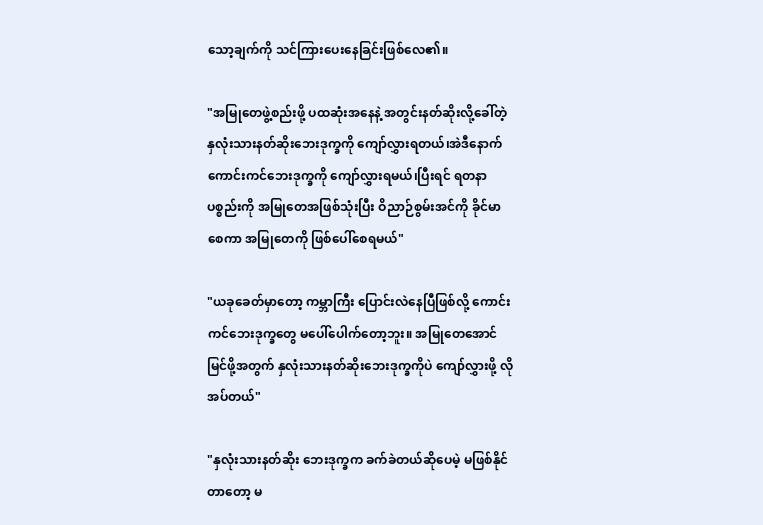သော့ချက်ကို သင်ကြားပေးနေခြင်းဖြစ်လေ၏။

"အမြုတေဖွဲ့စည်းဖို့ ပထဆုံးအနေနဲ့ အတွင်းနတ်ဆိုးလို့ခေါ်တဲ့ နှလုံးသားနတ်ဆိုးဘေးဒုက္ခကို ကျော်လွှားရတယ်၊အဲဒီနောက် ကောင်းကင်ဘေးဒုက္ခကို ကျော်လွှားရမယ်၊ပြီးရင် ရတနာပစ္စည်းကို အမြုတေအဖြစ်သုံးပြီး ဝိညာဉ်စွမ်းအင်ကို ခိုင်မာစေကာ အမြုတေကို ဖြစ်ပေါ်စေရမယ်"

"ယခုခေတ်မှာတော့ ကမ္ဘာကြီး ပြောင်းလဲနေပြီဖြစ်လို့ ကောင်းကင်ဘေးဒုက္ခတွေ မပေါ်ပေါက်တော့ဘူး။ အမြုတေအောင်မြင်ဖို့အတွက် နှလုံးသားနတ်ဆိုးဘေးဒုက္ခကိုပဲ ကျော်လွှားဖို့ လိုအပ်တယ်"

"နှလုံးသားနတ်ဆိုး ဘေးဒုက္ခက ခက်ခဲတယ်ဆိုပေမဲ့ မဖြစ်နိုင်တာတော့ မ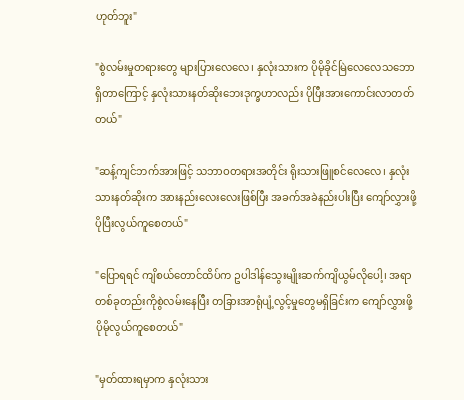ဟုတ်ဘူး"

"စွဲလမ်းမှုတရားတွေ များပြားလေလေ၊ နှလုံးသားက ပိုမိုခိုင်မြဲလေလေသဘောရှိတာကြောင့် နှလုံးသားနတ်ဆိုးဘေးဒုက္ခဟာလည်း ပိုပြီးအားကောင်းလာတတ်တယ်"

"ဆန့်ကျင်ဘက်အားဖြင့် သဘာဝတရားအတိုင်း ရိုးသားဖြူစင်လေလေ၊ နှလုံးသားနတ်ဆိုးက အားနည်းလေးလေးဖြစ်ပြီး အခက်အခဲနည်းပါးပြီး ကျော်လွှားဖို့ ပိုပြီးလွယ်ကူစေတယ်"

"ပြောရရင် ကျိစယ်တောင်ထိပ်က ဥပါဒါန်သွေးမျိုးဆက်ကျိယွမ်လိုပေါ့၊ အရာတစ်ခုတည်းကိုစွဲလမ်းနေပြီး တခြားအာရုံပျံ့လွင့်မှုတွေမရှိခြင်းက ကျော်လွှားဖို့ ပိုမိုလွယ်ကူစေတယ်"

"မှတ်ထားရမှာက နှလုံးသား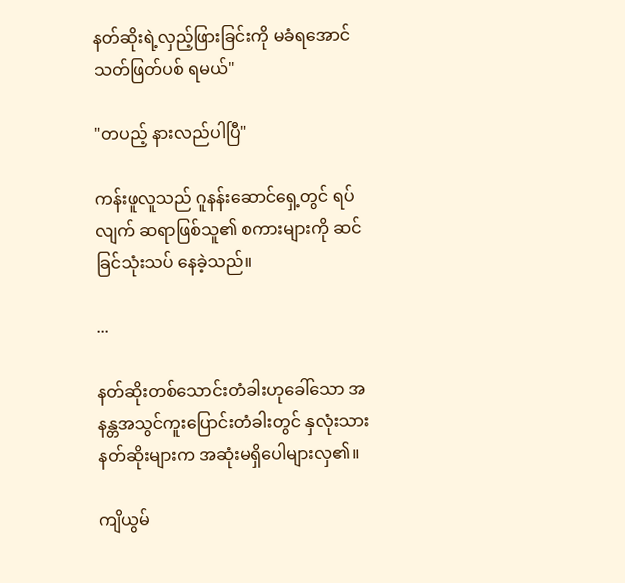နတ်ဆိုးရဲ့လှည့်ဖြားခြင်းကို မခံရအောင် သတ်ဖြတ်ပစ် ရမယ်"

"တပည့် နားလည်ပါပြီ"

ကန်းဖူလူသည် ဂူနန်းဆောင်ရှေ့တွင် ရပ်လျက် ဆရာဖြစ်သူ၏ စကားများကို ဆင်ခြင်သုံးသပ် နေခဲ့သည်။

...

နတ်ဆိုးတစ်သောင်းတံခါးဟုခေါ်သော အနန္တအသွင်ကူးပြောင်းတံခါးတွင် နှလုံးသားနတ်ဆိုးများက အဆုံးမရှိပေါများလှ၏။

ကျိယွမ်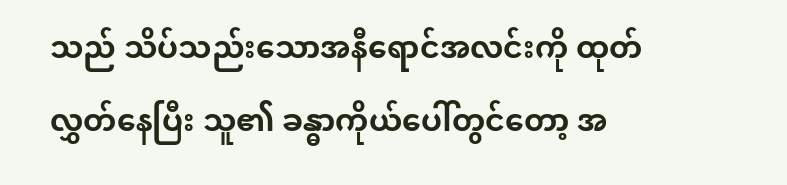သည် သိပ်သည်းသောအနီရောင်အလင်းကို ထုတ်လွှတ်နေပြီး သူ၏ ခန္ဓာကိုယ်ပေါ်တွင်တော့ အ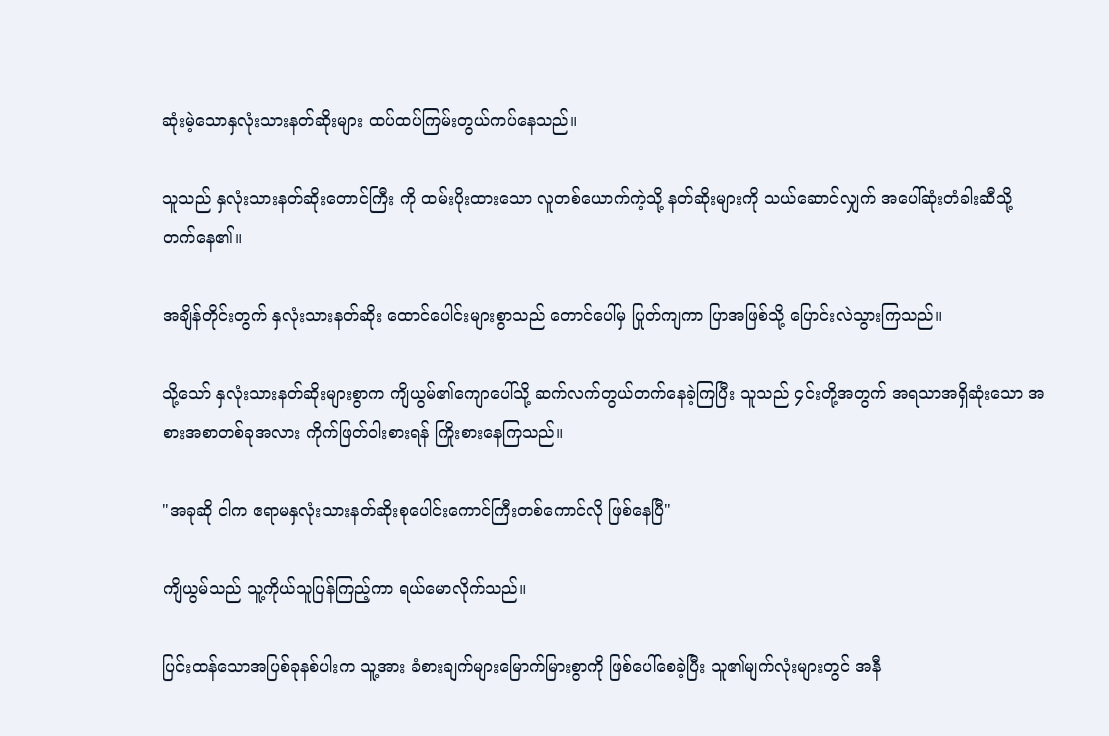ဆုံးမဲ့သောနှလုံးသားနတ်ဆိုးများ ထပ်ထပ်ကြမ်းတွယ်ကပ်နေသည်။

သူသည် နှလုံးသားနတ်ဆိုးတောင်ကြီး ကို ထမ်းပိုးထားသော လူတစ်ယောက်ကဲ့သို့ နတ်ဆိုးများကို သယ်ဆောင်လျှက် အပေါ်ဆုံးတံခါးဆီသို့ တက်နေ၏။

အချိန်တိုင်းတွက် နှလုံးသားနတ်ဆိုး ထောင်ပေါင်းများစွာသည် တောင်ပေါ်မှ ပြုတ်ကျကာ ပြာအဖြစ်သို့ ပြောင်းလဲသွားကြသည်။

သို့သော် နှလုံးသားနတ်ဆိုးများစွာက ကျိယွမ်၏ကျောပေါ်သို့ ဆက်လက်တွယ်တက်နေခဲ့ကြပြီး သူသည် ၄င်းတို့အတွက် အရသာအရှိဆုံးသော အစားအစာတစ်ခုအလား ကိုက်ဖြတ်ဝါးစားရန် ကြိုးစားနေကြသည်။

"အခုဆို ငါက ဧရာမနှလုံးသားနတ်ဆိုးစုပေါင်းကောင်ကြီးတစ်ကောင်လို ဖြစ်နေပြီ"

ကျိယွမ်သည် သူ့ကိုယ်သူပြန်ကြည့်ကာ ရယ်မောလိုက်သည်။

ပြင်းထန်သောအပြစ်ခုနစ်ပါးက သူ့အား ခံစားချက်များမြောက်မြားစွာကို ဖြစ်ပေါ်စေခဲ့ပြီး သူ၏မျက်လုံးများတွင် အနီ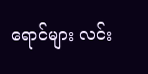ရောင်များ လင်း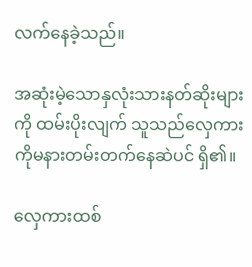လက်နေခဲ့သည်။

အဆုံးမဲ့သောနှလုံးသားနတ်ဆိုးများကို ထမ်းပိုးလျက် သူသည်လှေကားကိုမနားတမ်းတက်နေဆဲပင် ရှိ၏။

လှေကားထစ်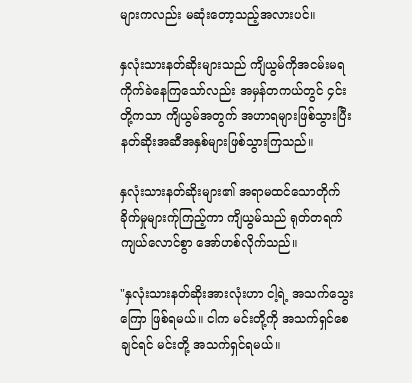များကလည်း မဆုံးတော့သည့်အလားပင်။

နှလုံးသားနတ်ဆိုးများသည် ကျိယွမ်ကိုအငမ်းမရကိုက်ခဲနေကြသော်လည်း အမှန်တကယ်တွင် ၄င်းတို့ကသာ ကျိယွမ်အတွက် အဟာရများဖြစ်သွားပြီး နတ်ဆိုးအဆီအနှစ်များဖြစ်သွားကြသည်။

နှလုံးသားနတ်ဆိုးများ၏ အရာမထင်သောတိုက်ခိုက်မှုများက်ုကြည့်ကာ ကျိယွမ်သည် ရုတ်တရက်ကျယ်လောင်စွာ အော်ဟစ်လိုက်သည်။

"နှလုံးသားနတ်ဆိုးအားလုံးဟာ ငါ့ရဲ့ အသက်သွေးကြော ဖြစ်ရမယ်။ ငါက မင်းတို့ကို အသက်ရှင်စေချင်ရင် မင်းတို့ အသက်ရှင်ရမယ်။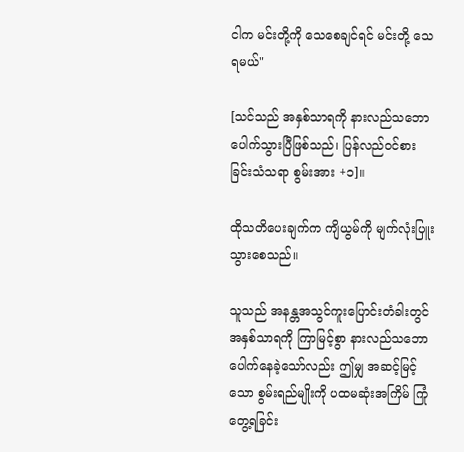ငါက မင်းတို့ကို သေစေချင်ရင် မင်းတို့ သေရမယ်"

[သင်သည် အနှစ်သာရကို နားလည်သဘောပေါက်သွားပြီဖြစ်သည်၊ ပြန်လည်ဝင်စားခြင်းသံသရာ စွမ်းအား +၁]။

ထိုသတိပေးချက်က ကျိယွမ်ကို မျက်လုံးပြူးသွားစေသည်။

သူသည် အနန္တအသွင်ကူးပြောင်းတံခါးတွင် အနှစ်သာရကို ကြာမြင့်စွာ နားလည်သဘောပေါက်နေခဲ့သော်လည်း ဤမျှ အဆင့်မြင့်သော စွမ်းရည်မျိုးကို ပထမဆုံးအကြိမ် ကြုံတွေ့ရခြင်း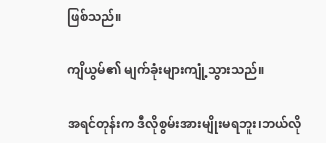ဖြစ်သည်။

ကျိယွမ်၏ မျက်ခုံးများကျုံ့သွားသည်။

အရင်တုန်းက ဒီလိုစွမ်းအားမျိုးမရဘူး၊ဘယ်လို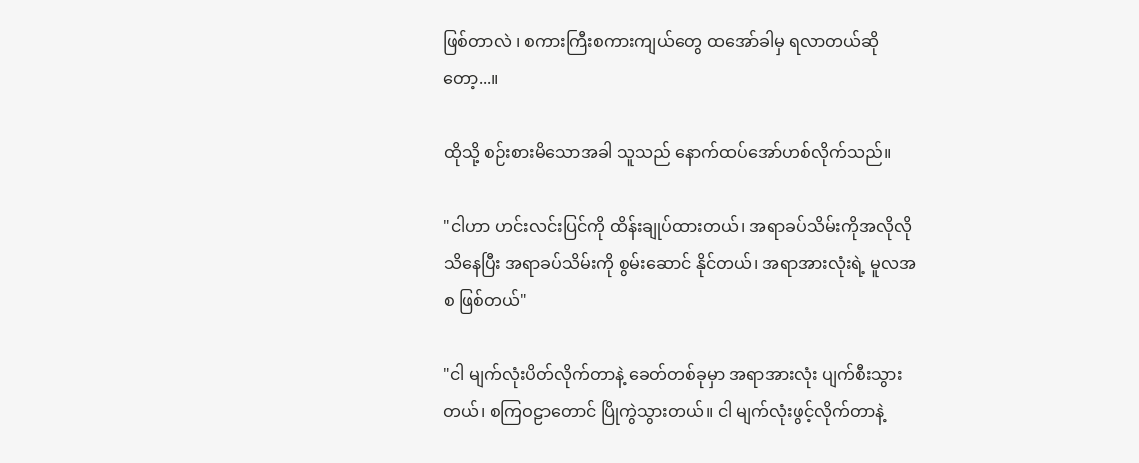ဖြစ်တာလဲ ၊ စကားကြီးစကားကျယ်တွေ ထအော်ခါမှ ရလာတယ်ဆိုတော့...။

ထိုသို့ စဉ်းစားမိသောအခါ သူသည် နောက်ထပ်အော်ဟစ်လိုက်သည်။

"ငါဟာ ဟင်းလင်းပြင်ကို ထိန်းချုပ်ထားတယ်၊ အရာခပ်သိမ်းကိုအလိုလိုသိနေပြီး အရာခပ်သိမ်းကို စွမ်းဆောင် နိုင်တယ်၊ အရာအားလုံးရဲ့ မူလအစ ဖြစ်တယ်"

"ငါ မျက်လုံးပိတ်လိုက်တာနဲ့ ခေတ်တစ်ခုမှာ အရာအားလုံး ပျက်စီးသွားတယ်၊ စကြဝဠာတောင် ပြိုကွဲသွားတယ်။ ငါ မျက်လုံးဖွင့်လိုက်တာနဲ့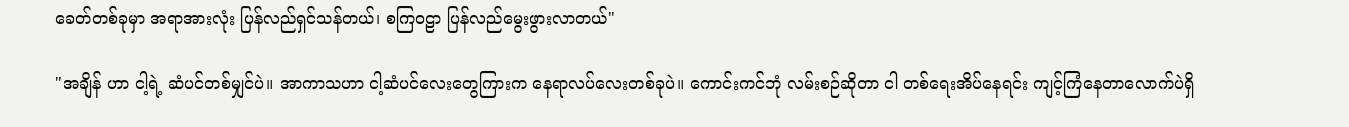ခေတ်တစ်ခုမှာ အရာအားလုံး ပြန်လည်ရှင်သန်တယ်၊ စကြဝဠာ ပြန်လည်မွေးဖွားလာတယ်"

"အချိန် ဟာ ငါ့ရဲ့ ဆံပင်တစ်မျှင်ပဲ။ အာကာသဟာ ငါ့ဆံပင်လေးတွေကြားက နေရာလပ်လေးတစ်ခုပဲ။ ကောင်းကင်ဘုံ လမ်းစဉ်ဆိုတာ ငါ တစ်ရေးအိပ်နေရင်း ကျင့်ကြံနေတာလောက်ပဲရှိ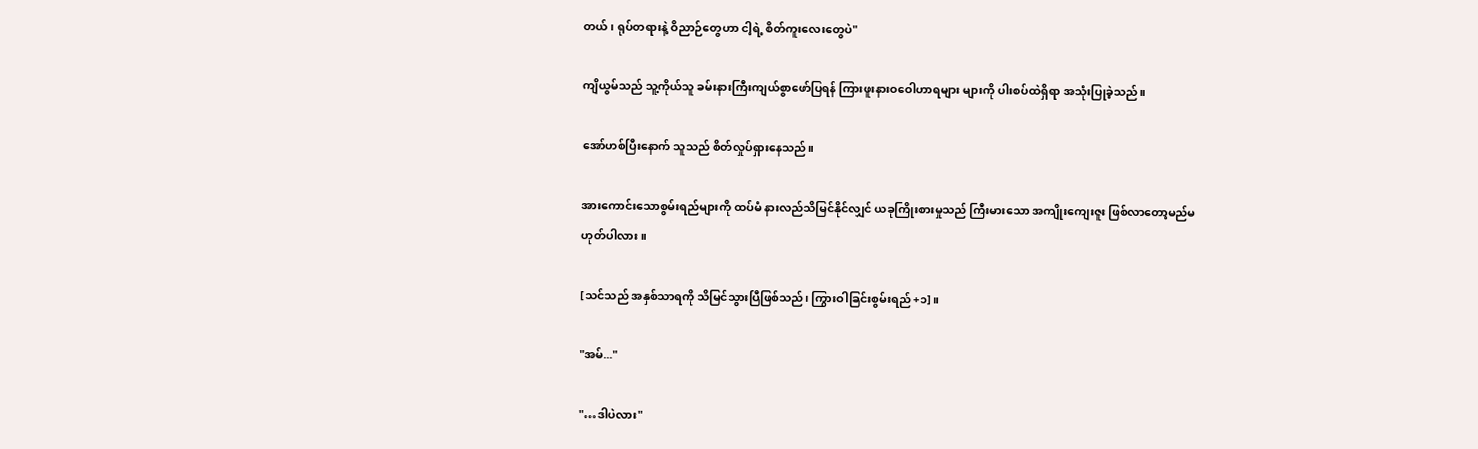တယ်၊ ရုပ်တရားနဲ့ ဝိညာဉ်တွေဟာ ငါ့ရဲ့ စိတ်ကူးလေးတွေပဲ"

ကျိယွမ်သည် သူ့ကိုယ်သူ ခမ်းနားကြီးကျယ်စွာဖော်ပြရန် ကြားဖူးနားဝဝေါဟာရများ များကို ပါးစပ်ထဲရှိရာ အသုံးပြုခဲ့သည်။

အော်ဟစ်ပြီးနောက် သူသည် စိတ်လှုပ်ရှားနေသည်။

အားကောင်းသောစွမ်းရည်များကို ထပ်မံ နားလည်သိမြင်နိုင်လျှင် ယခုကြိုးစားမှုသည် ကြီးမားသော အကျိုးကျေးဇူး ဖြစ်လာတော့မည်မဟုတ်ပါလား။

[သင်သည် အနှစ်သာရကို သိမြင်သွားပြီဖြစ်သည်၊ ကြွားဝါခြင်းစွမ်းရည် +၁]။

"အမ်..."

"…ဒါပဲလား"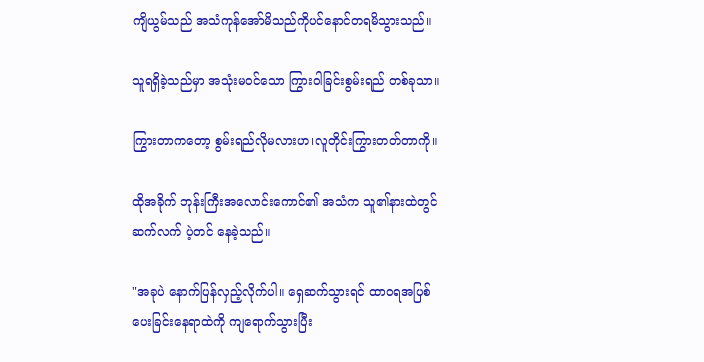ကျိယွမ်သည် အသံကုန်အော်မိသည်ကိုပင်နောင်တရမိသွားသည်။

သူရရှိခဲ့သည်မှာ အသုံးမဝင်သော ကြွားဝါခြင်းစွမ်းရည် တစ်ခုသာ။

ကြွားတာကတော့ စွမ်းရည်လိုမလားဟ၊လူတိုင်းကြွားတတ်တာကို။

ထိုအခိုက် ဘုန်းကြီးအလောင်းကောင်၏ အသံက သူ၏နားထဲတွင် ဆက်လက် ပဲ့တင် နေခဲ့သည်။

"အခုပဲ နောက်ပြန်လှည့်လိုက်ပါ။ ရှေဆက်သွားရင် ထာဝရအပြစ်ပေးခြင်းနေရာထဲကို ကျရောက်သွားပြီး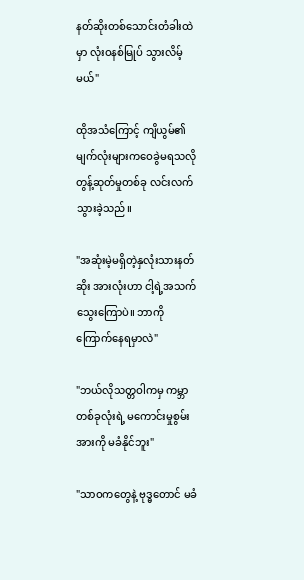နတ်ဆိုးတစ်သောင်းတံခါးထဲမှာ လုံးဝနစ်မြုပ် သွားလိမ့်မယ်"

ထိုအသံကြောင့် ကျိယွမ်၏မျက်လုံးများကဝေခွဲမရသလို တွန့်ဆုတ်မှုတစ်ခု လင်းလက်သွားခဲ့သည်။

"အဆုံးမဲ့မရှိတဲ့နှလုံးသားနတ်ဆိုး အားလုံးဟာ ငါ့ရဲ့အသက်သွေးကြောပဲ။ ဘာကို ကြောက်နေရမှာလဲ"

"ဘယ်လိုသတ္တဝါကမှ ကမ္ဘာတစ်ခုလုံးရဲ့ မကောင်းမှုစွမ်းအားကို မခံနိုင်ဘူး"

"သာဝကတွေနဲ့ ဗုဒ္ဓတောင် မခံ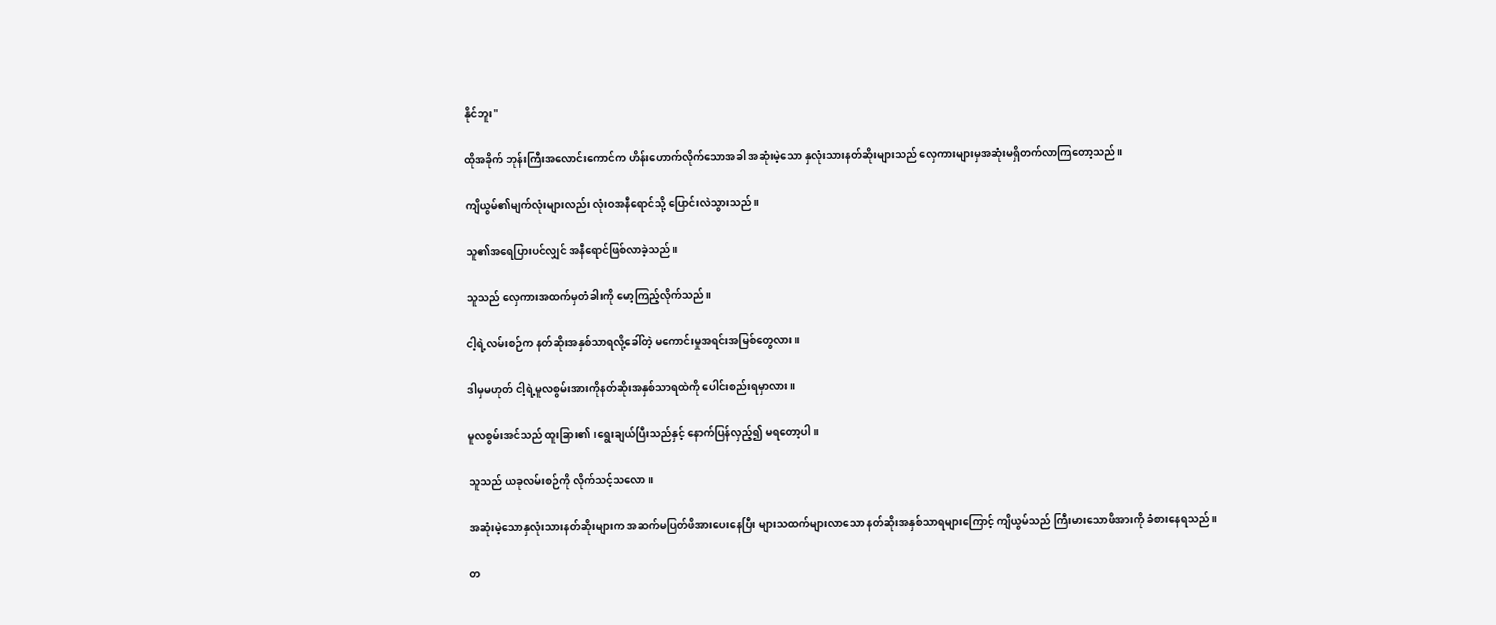နိုင်ဘူး"

ထိုအခိုက် ဘုန်းကြီးအလောင်းကောင်က ဟိန်းဟောက်လိုက်သောအခါ အဆုံးမဲ့သော နှလုံးသားနတ်ဆိုးများသည် လှေကားများမှအဆုံးမရှိတက်လာကြတော့သည်။

ကျိယွမ်၏မျက်လုံးများလည်း လုံးဝအနီရောင်သို့ ပြောင်းလဲသွားသည်။

သူ၏အရေပြားပင်လျှင် အနီရောင်ဖြစ်လာခဲ့သည်။

သူသည် လှေကားအထက်မှတံခါးကို မော့ကြည့်လိုက်သည်။

ငါ့ရဲ့လမ်းစဉ်က နတ်ဆိုးအနှစ်သာရလို့ခေါ်တဲ့ မကောင်းမှုအရင်းအမြစ်တွေလား။

ဒါမှမဟုတ် ငါ့ရဲ့မူလစွမ်းအားကိုနတ်ဆိုးအနှစ်သာရထဲကို ပေါင်းစည်းရမှာလား။

မူလစွမ်းအင်သည် ထူးခြား၏ ၊ရွေးချယ်ပြီးသည်နှင့် နောက်ပြန်လှည့်၍ မရတော့ပါ။

သူသည် ယခုလမ်းစဉ်ကို လိုက်သင့်သလော။

အဆုံးမဲ့သောနှလုံးသားနတ်ဆိုးများက အဆက်မပြတ်ဖိအားပေးနေပြီး များသထက်များလာသော နတ်ဆိုးအနှစ်သာရများကြောင့် ကျိယွမ်သည် ကြီးမားသောဖိအားကို ခံစားနေရသည်။

တ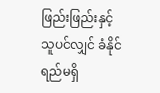ဖြည်းဖြည်းနှင့် သူပင်လျှင် ခံနိုင်ရည်မရှိ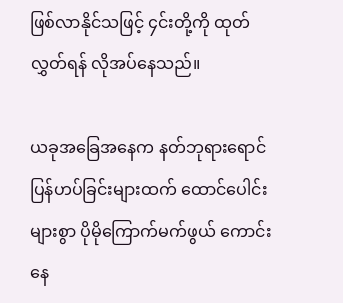ဖြစ်လာနိုင်သဖြင့် ၄င်းတို့ကို ထုတ်လွှတ်ရန် လိုအပ်နေသည်။

ယခုအခြေအနေက နတ်ဘုရားရောင်ပြန်ဟပ်ခြင်းများထက် ထောင်ပေါင်းများစွာ ပိုမိုကြောက်မက်ဖွယ် ကောင်းနေ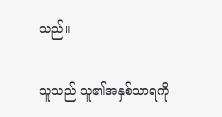သည်။

သူသည် သူ၏အနှစ်သာရကို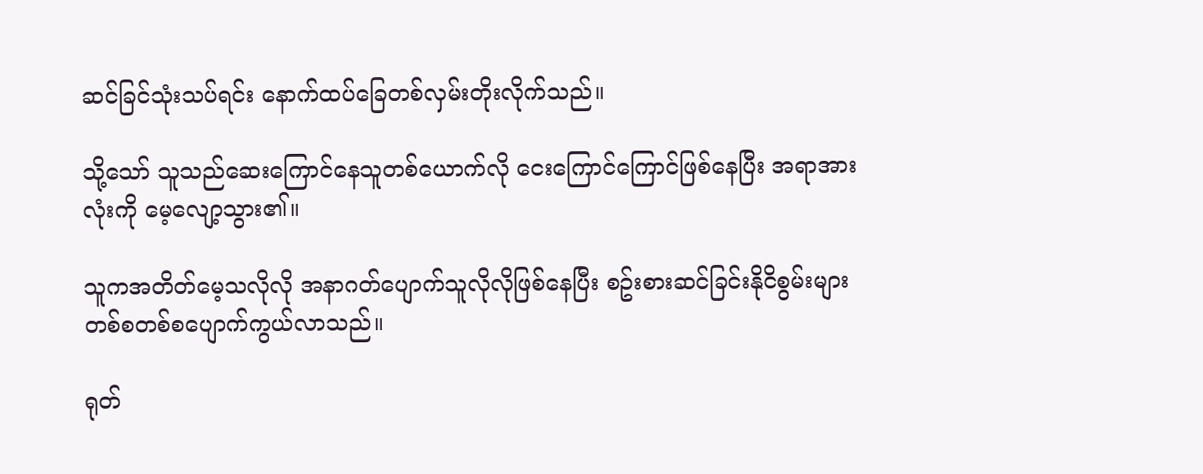ဆင်ခြင်သုံးသပ်ရင်း နောက်ထပ်ခြေတစ်လှမ်းတိုးလိုက်သည်။

သို့သော် သူသည်ဆေးကြောင်နေသူတစ်ယောက်လို ငေးကြောင်ကြောင်ဖြစ်နေပြီး အရာအားလုံးကို မေ့လျော့သွား၏။

သူကအတိတ်မေ့သလိုလို အနာဂတ်ပျောက်သူလိုလိုဖြစ်နေပြီး စဥ်းစားဆင်ခြင်းနိုငိစွမ်းများ တစ်စတစ်စပျောက်ကွယ်လာသည်။

ရုတ်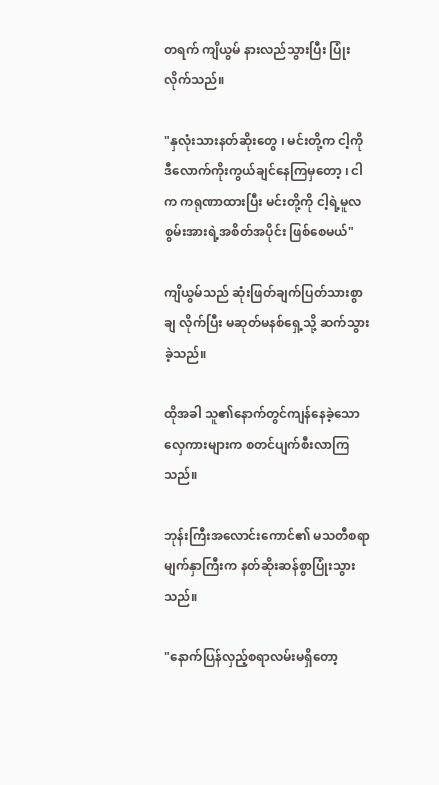တရက် ကျိယွမ် နားလည်သွားပြီး ပြုံးလိုက်သည်။

"နှလုံးသားနတ်ဆိုးတွေ ၊ မင်းတို့က ငါ့ကိုဒီလောက်ကိုးကွယ်ချင်နေကြမှတော့ ၊ ငါက ကရုဏာထားပြီး မင်းတို့ကို ငါ့ရဲ့မူလစွမ်းအားရဲ့အစိတ်အပိုင်း ဖြစ်စေမယ်"

ကျိယွမ်သည် ဆုံးဖြတ်ချက်ပြတ်သားစွာ ချ လိုက်ပြီး မဆုတ်မနစ်ရှေ့သို့ ဆက်သွားခဲ့သည်။

ထိုအခါ သူ၏နောက်တွင်ကျန်နေခဲ့သော လှေကားများက စတင်ပျက်စီးလာကြသည်။

ဘုန်းကြီးအလောင်းကောင်၏ မသတီစရာမျက်နှာကြီးက နတ်ဆိုးဆန်စွာပြုံးသွားသည်။

"နောက်ပြန်လှည့်စရာလမ်းမရှိတော့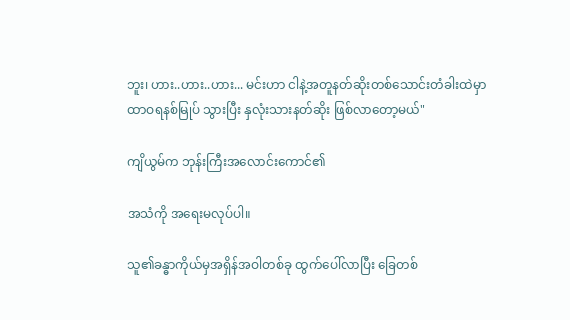ဘူး၊ ဟား..ဟား..ဟား... မင်းဟာ ငါနဲ့အတူနတ်ဆိုးတစ်သောင်းတံခါးထဲမှာ ထာဝရနစ်မြုပ် သွားပြီး နှလုံးသားနတ်ဆိုး ဖြစ်လာတော့မယ်"

ကျိယွမ်က ဘုန်းကြီးအလောင်းကောင်၏

အသံကို အရေးမလုပ်ပါ။

သူ၏ခန္ဓာကိုယ်မှအရှိန်အဝါတစ်ခု ထွက်ပေါ်လာပြီး ခြေတစ်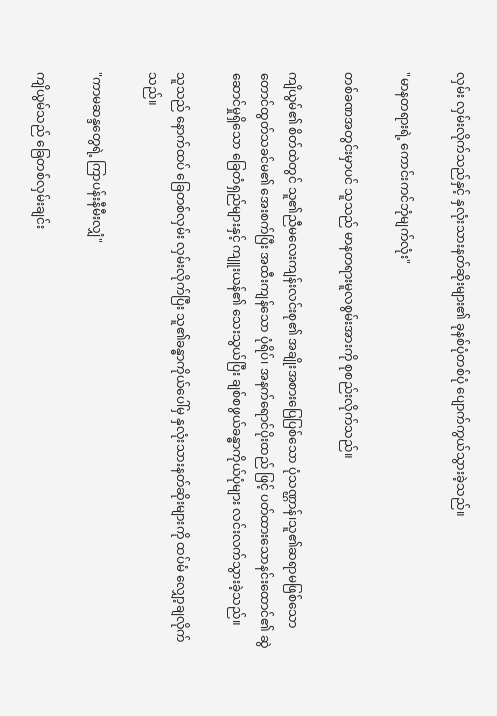လှမ်း လှမ်းလိုက်သည်နှင့် နှလုံးသားနတ်ဆိုးများ၏ ခုနစ်ပုံတစ်ပုံ ပျောက်ကွယ်သွားခဲ့သည်။

"မာနတရားရဲ့ ကောင်းကင်ဘုံမျက်လုံး"

တစ်ခဏအတွင်းမှာပင် သူသည် မာနတရားမူလစွမ်းအားကို စုစည်းလိုက်သည်။

ကျိယွမ်၏ စိတ်ထဲတွင် သူ၏ညီမလေးကျန်းလင်းစု၏ အချိုးအစားပြေပြစ်သော ပုံသဏ္ဌာန်၊သူ၏ဆရာမဖြစ်သော တောင်ထွတ်သခင်မ၏ အေးစက်ပြီး အထီးကျန်သော ပုံရိပ်၊ အနက်ရောင်ပိုးထည် ဖြင့် ပတ်ထားသောနင်းထောင်၏ ဆွဲဆောင်မှုရှိသော ခြေတံရှည်များနှင့် ကျူးယန်၏ သေးသွယ်ပြီး ချစ်စဖွယ်ခန္ဓာကိုယ်ပုံများ လင်းလက်သွားခဲ့သည်။

သူသည် နောက်ထပ် ခြေတစ်လှမ်း လှမ်းလိုက်ပြီး သူ၏ခန္ဓာကိုယ်ပေါ်မှ နှလုံးသားနတ်ဆိုးများကို ထပ်မံ လျှော့ချလိုက်သည်။

"ကာမဆန္ဒတွေရဲ့ ကြာပန်းနီမီးလျှံ"

ကျိယွမ်သည် ခြေတစ်လှမ်းချင်း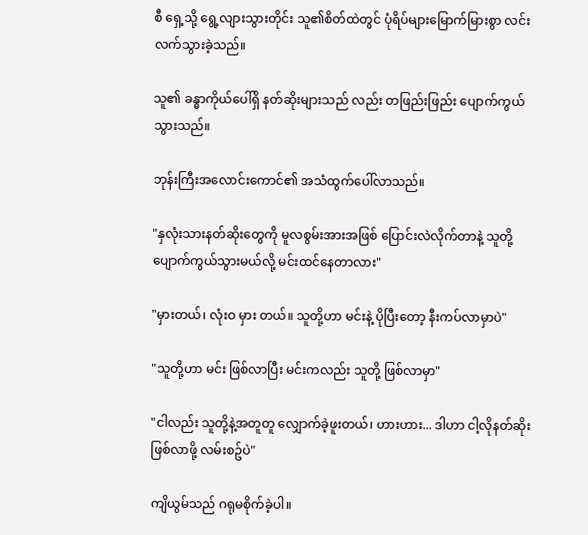စီ ရှေ့သို့ ရွေ့လျားသွားတိုင်း သူ၏စိတ်ထဲတွင် ပုံရိပ်များမြောက်မြားစွာ လင်းလက်သွားခဲ့သည်။

သူ၏ ခန္ဓာကိုယ်ပေါ်ရှိ နတ်ဆိုးများသည် လည်း တဖြည်းဖြည်း ပျောက်ကွယ်သွားသည်။

ဘုန်းကြီးအလောင်းကောင်၏ အသံထွက်ပေါ်လာသည်။

"နှလုံးသားနတ်ဆိုးတွေကို မူလစွမ်းအားအဖြစ် ပြောင်းလဲလိုက်တာနဲ့ သူတို့ပျောက်ကွယ်သွားမယ်လို့ မင်းထင်နေတာလား"

"မှားတယ်၊ လုံးဝ မှား တယ်။ သူတို့ဟာ မင်းနဲ့ ပိုပြီးတော့ နီးကပ်လာမှာပဲ"

"သူတို့ဟာ မင်း ဖြစ်လာပြီး မင်းကလည်း သူတို့ ဖြစ်လာမှာ"

"ငါလည်း သူတို့နဲ့အတူတူ လျှောက်ခဲ့ဖူးတယ်၊ ဟားဟား... ဒါဟာ ငါ့လိုနတ်ဆိုး ဖြစ်လာဖို့ လမ်းစဥ်ပဲ"

ကျိယွမ်သည် ဂရုမစိုက်ခဲ့ပါ။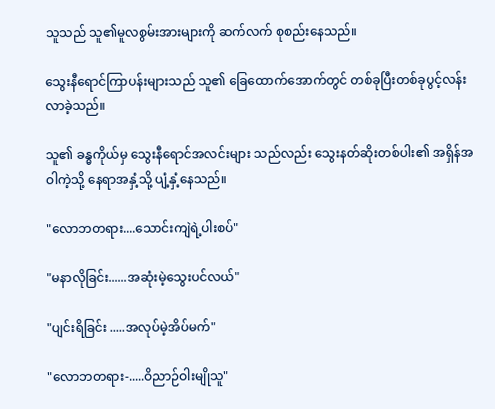သူသည် သူ၏မူလစွမ်းအားများကို ဆက်လက် စုစည်းနေသည်။

သွေးနီရောင်ကြာပန်းများသည် သူ၏ ခြေထောက်အောက်တွင် တစ်ခုပြီးတစ်ခုပွင့်လန်းလာခဲ့သည်။

သူ၏ ခန္ဓကိုယ်မှ သွေးနီရောင်အလင်းများ သည်လည်း သွေးနတ်ဆိုးတစ်ပါး၏ အရှိန်အဝါကဲ့သို့ နေရာအနှံ့သို့ ပျံ့နှံ့နေသည်။

"လောဘတရား....သောင်းကျဲရဲ့ပါးစပ်"

"မနာလိုခြင်း......အဆုံးမဲ့သွေးပင်လယ်"

"ပျင်းရိခြင်း .....အလုပ်မဲ့အိပ်မက်"

"လောဘတရား-.....ဝိညာဉ်ဝါးမျိုသူ"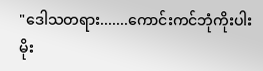"ဒေါသတရား.......ကောင်းကင်ဘုံကိုးပါး မိုး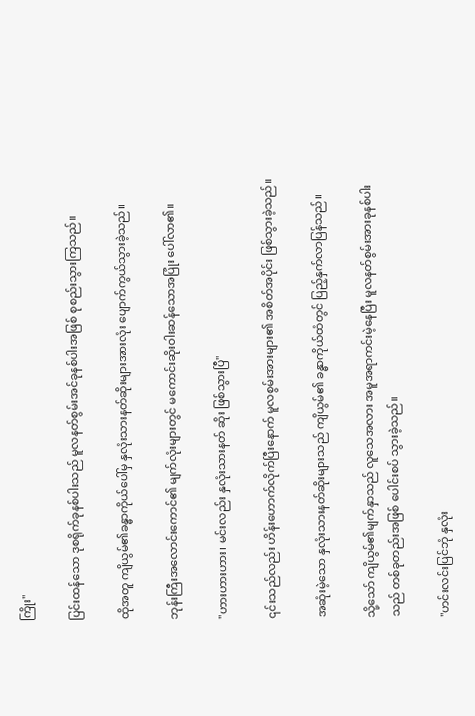ကြိုး"

ပြင်းထန်သော ဒုစရိုက်ခုနစ်ပါးသည် မူလနတ်စွမ်းအင်ခုနစ်ပါးအဖြစ် စုစည်းသွားကြသည်။

ထိုအတူ ကျိယွမ်၏ခန္ဓာကိုယ်ပေါ်မှ နှလုံးသားနတ်ဆိုးများအားလုံး ပျောက်ကွယ်သွားခဲ့သည်။

ဘုန်းကြီးအလောင်းကောင်၏ မျက်လုံးများတွင် မကောင်းဆိုးဝါးဆန်သောအပြုံး ပေါ်လာ၏။

"ဟားဟားဟား၊ မင်းလည်း နှလုံးသားနတ် ဆိုး ဖြစ်သွားပြီ"

၎င်းသည်လည်း ဟိန်းဟောက်လိုက်ပြီးနောက် မူလစွမ်းအားများ၏ အစိတ်အပိုင်း ဖြစ်သွားခဲ့သည်။

အဆုံးမဲ့သော နှလုံးသားနတ်ဆိုးများသည် ကျိယွမ်၏ ခန္ဓာကိုယ်ထံတွင် ပြည့်နှက်လာပြန်သည်။

သို့သော် ကျိယွမ်၏မျက်နှာသည် လူသေအလား အမူအရာကင်းမဲ့နေပြီး မူလနတ်စွမ်းအားခုနစ်ပါးသည် တစ်ခုတည်းအဖြစ် ပေါင်းစပ် သွားခဲ့သည်။

"ဟင်းလင်းပြင်ဘုံ နှလုံး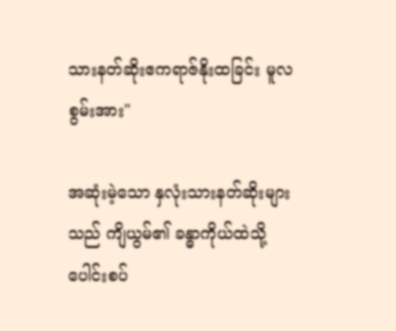သားနတ်ဆိုးဧကရာဇ်နိုးထခြင်း မူလစွမ်းအား"

အဆုံးမဲ့သော နှလုံးသားနတ်ဆိုးများ သည် ကျိယွမ်၏ ခန္ဓာကိုယ်ထဲသို့ ပေါင်းစပ်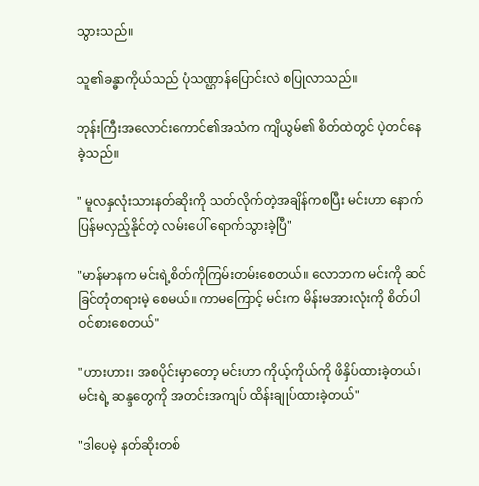သွားသည်။

သူ၏ခန္ဓာကိုယ်သည် ပုံသဏ္ဌာန်ပြောင်းလဲ စပြုလာသည်။

ဘုန်းကြီးအလောင်းကောင်၏အသံက ကျိယွမ်၏ စိတ်ထဲတွင် ပဲ့တင်နေခဲ့သည်။

" မူလနှလုံးသားနတ်ဆိုးကို သတ်လိုက်တဲ့အချိန်ကစပြီး မင်းဟာ နောက်ပြန်မလှည့်နိုင်တဲ့ လမ်းပေါ် ရောက်သွားခဲ့ပြီ"

"မာန်မာနက မင်းရဲ့စိတ်ကိုကြမ်းတမ်းစေတယ်။ လောဘက မင်းကို ဆင်ခြင်တုံတရားမဲ့ စေမယ်။ ကာမကြောင့် မင်းက မိန်းမအားလုံးကို စိတ်ပါဝင်စားစေတယ်"

"ဟားဟား၊ အစပိုင်းမှာတော့ မင်းဟာ ကိုယ့်ကိုယ်ကို ဖိနှိပ်ထားခဲ့တယ်၊ မင်းရဲ့ ဆန္ဒတွေကို အတင်းအကျပ် ထိန်းချုပ်ထားခဲ့တယ်"

"ဒါပေမဲ့ နတ်ဆိုးတစ်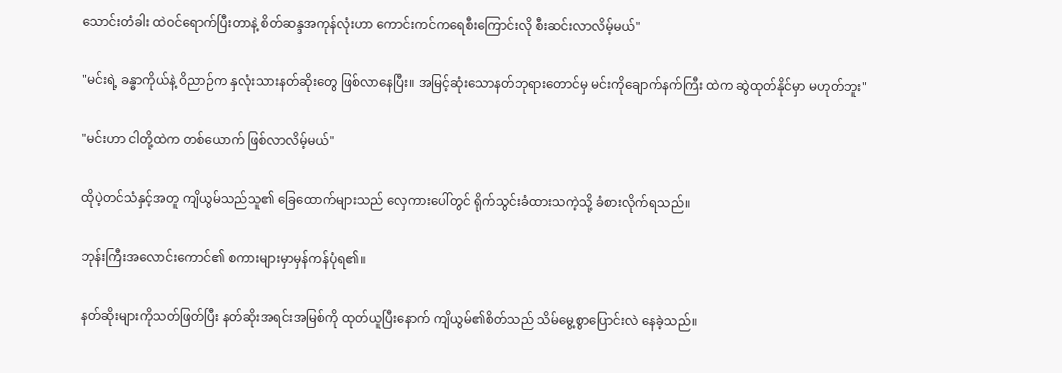သောင်းတံခါး ထဲဝင်ရောက်ပြီးတာနဲ့ စိတ်ဆန္ဒအကုန်လုံးဟာ ကောင်းကင်ကရေစီးကြောင်းလို စီးဆင်းလာလိမ့်မယ်"

"မင်းရဲ့ ခန္ဓာကိုယ်နဲ့ ဝိညာဉ်က နှလုံးသားနတ်ဆိုးတွေ ဖြစ်လာနေပြီး။ အမြင့်ဆုံးသောနတ်ဘုရားတောင်မှ မင်းကိုချောက်နက်ကြီး ထဲက ဆွဲထုတ်နိုင်မှာ မဟုတ်ဘူး"

"မင်းဟာ ငါတို့ထဲက တစ်ယောက် ဖြစ်လာလိမ့်မယ်"

ထိုပဲ့တင်သံနှင့်အတူ ကျိယွမ်သည်သူ၏ ခြေထောက်များသည် လှေကားပေါ်တွင် ရိုက်သွင်းခံထားသကဲ့သို့ ခံစားလိုက်ရသည်။

ဘုန်းကြီးအလောင်းကောင်၏ စကားများမှာမှန်ကန်ပုံရ၏။

နတ်ဆိုးများကိုသတ်ဖြတ်ပြီး နတ်ဆိုးအရင်းအမြစ်ကို ထုတ်ယူပြီးနောက် ကျိယွမ်၏စိတ်သည် သိမ်မွေ့စွာပြောင်းလဲ နေခဲ့သည်။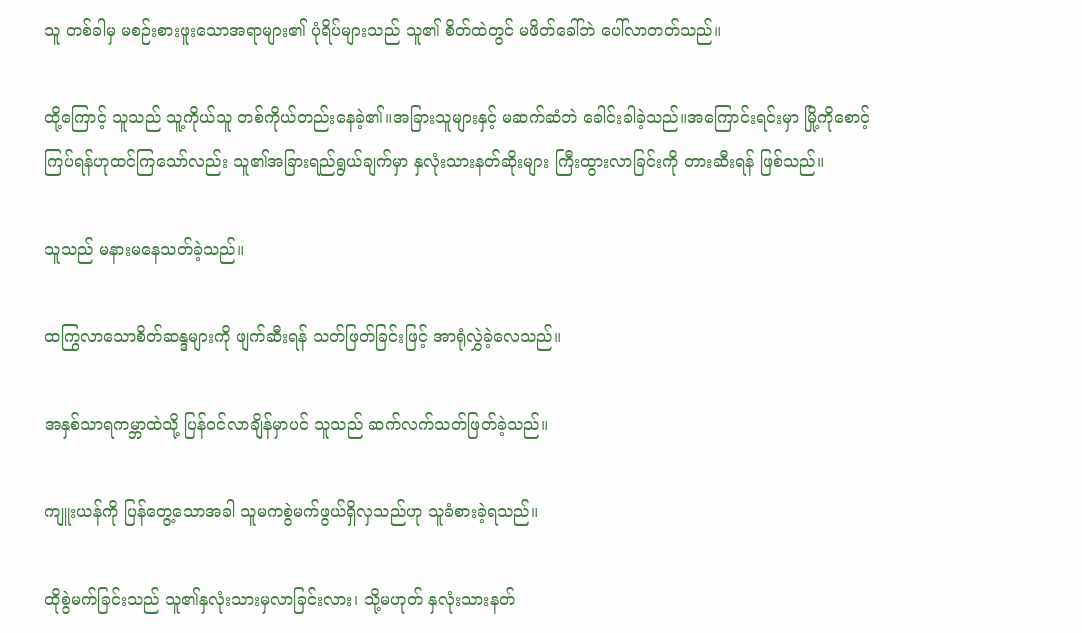သူ တစ်ခါမှ မစဉ်းစားဖူးသောအရာများ၏ ပုံရိပ်များသည် သူ၏ စိတ်ထဲတွင် မဖိတ်ခေါ်ဘဲ ပေါ်လာတတ်သည်။

ထို့ကြောင့် သူသည် သူ့ကိုယ်သူ တစ်ကိုယ်တည်းနေခဲ့၏။အခြားသူများနှင့် မဆက်ဆံဘဲ ခေါင်းခါခဲ့သည်။အကြောင်းရင်းမှာ မြို့ကိုစောင့်ကြပ်ရန်ဟုထင်ကြသော်လည်း သူ၏အခြားရည်ရွယ်ချက်မှာ နှလုံးသားနတ်ဆိုးများ ကြီးထွားလာခြင်းကို တားဆီးရန် ဖြစ်သည်။

သူသည် မနားမနေသတ်ခဲ့သည်။

ထကြွလာသောစိတ်ဆန္ဒများကို ဖျက်ဆီးရန် သတ်ဖြတ်ခြင်းဖြင့် အာရုံလွှဲခဲ့လေသည်။

အနှစ်သာရကမ္ဘာထဲသို့ ပြန်ဝင်လာချိန်မှာပင် သူသည် ဆက်လက်သတ်ဖြတ်ခဲ့သည်။

ကျူးယန်ကို ပြန်တွေ့သောအခါ သူမကစွဲမက်ဖွယ်ရှိလှသည်ဟု သူခံစားခဲ့ရသည်။

ထိုစွဲမက်ခြင်းသည် သူ၏နှလုံးသားမှလာခြင်းလား၊ သို့မဟုတ် နှလုံးသားနတ်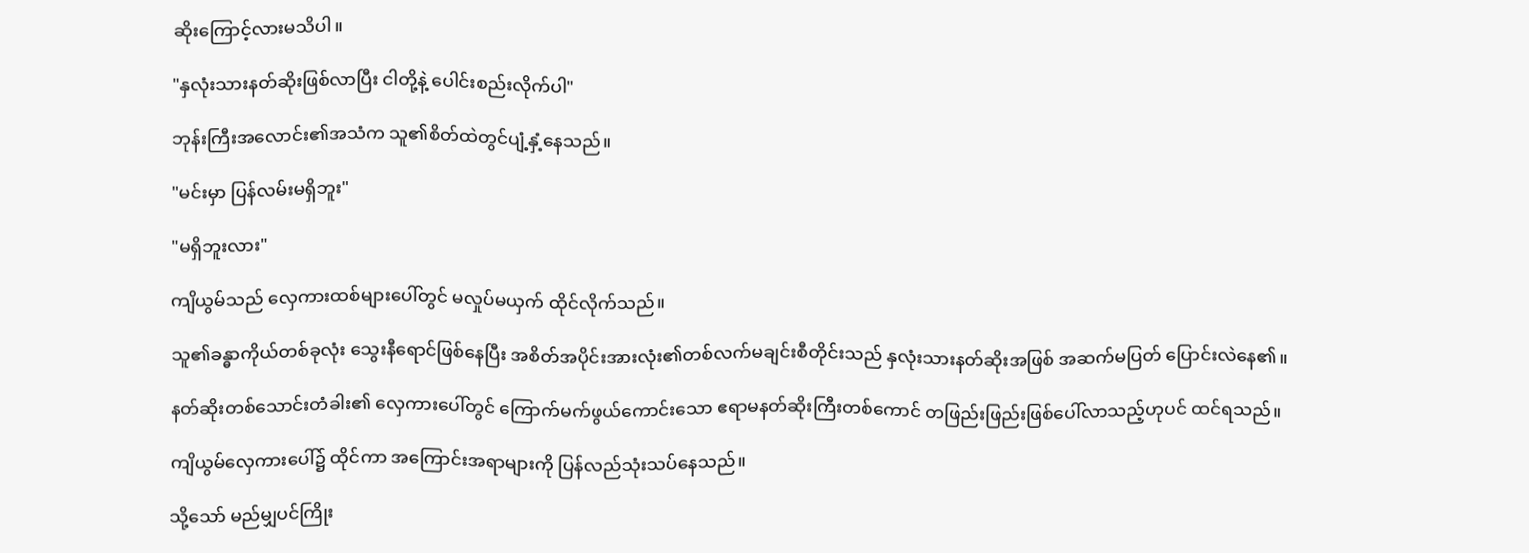ဆိုးကြောင့်လားမသိပါ။

"နှလုံးသားနတ်ဆိုးဖြစ်လာပြီး ငါတို့နဲ့ ပေါင်းစည်းလိုက်ပါ"

ဘုန်းကြီးအလောင်း၏အသံက သူ၏စိတ်ထဲတွင်ပျံ့နှံ့နေသည်။

"မင်းမှာ ပြန်လမ်းမရှိဘူး"

"မရှိဘူးလား"

ကျိယွမ်သည် လှေကားထစ်များပေါ်တွင် မလှုပ်မယှက် ထိုင်လိုက်သည်။

သူ၏ခန္ဓာကိုယ်တစ်ခုလုံး သွေးနီရောင်ဖြစ်နေပြီး အစိတ်အပိုင်းအားလုံး၏တစ်လက်မချင်းစီတိုင်းသည် နှလုံးသားနတ်ဆိုးအဖြစ် အဆက်မပြတ် ပြောင်းလဲနေ၏။

နတ်ဆိုးတစ်သောင်းတံခါး၏ လှေကားပေါ်တွင် ကြောက်မက်ဖွယ်ကောင်းသော ဧရာမနတ်ဆိုးကြီးတစ်ကောင် တဖြည်းဖြည်းဖြစ်ပေါ်လာသည့်ဟုပင် ထင်ရသည်။

ကျိယွမ်လှေကားပေါ်၌ ထိုင်ကာ အကြောင်းအရာများကို ပြန်လည်သုံးသပ်နေသည်။

သို့သော် မည်မျှပင်ကြိုး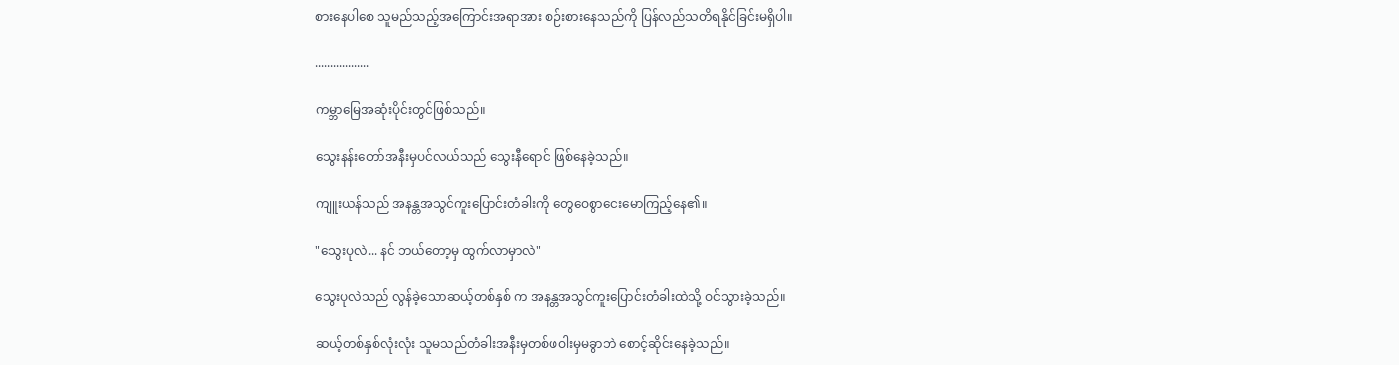စားနေပါစေ သူမည်သည့်အကြောင်းအရာအား စဉ်းစားနေသည်ကို ပြန်လည်သတိရနိုင်ခြင်းမရှိပါ။

..................

ကမ္ဘာမြေအဆုံးပိုင်းတွင်ဖြစ်သည်။

သွေးနန်းတော်အနီးမှပင်လယ်သည် သွေးနီရောင် ဖြစ်နေခဲ့သည်။

ကျူးယန်သည် အနန္တအသွင်ကူးပြောင်းတံခါးကို တွေဝေစွာငေးမောကြည့်နေ၏။

"သွေးပုလဲ... နင် ဘယ်တော့မှ ထွက်လာမှာလဲ"

သွေးပုလဲသည် လွန်ခဲ့သောဆယ့်တစ်နှစ် က အနန္တအသွင်ကူးပြောင်းတံခါးထဲသို့ ဝင်သွားခဲ့သည်။

ဆယ့်တစ်နှစ်လုံးလုံး သူမသည်တံခါးအနီးမှတစ်ဖဝါးမှမခွာဘဲ စောင့်ဆိုင်းနေခဲ့သည်။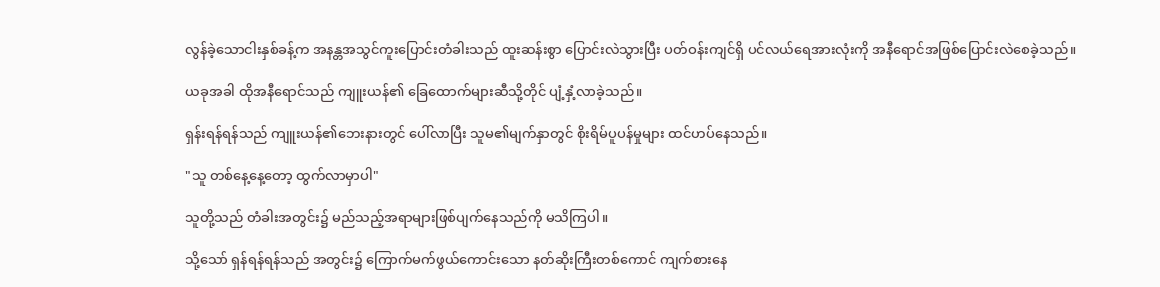လွန်ခဲ့သောငါးနှစ်ခန့်က အနန္တအသွင်ကူးပြောင်းတံခါးသည် ထူးဆန်းစွာ ပြောင်းလဲသွားပြီး ပတ်ဝန်းကျင်ရှိ ပင်လယ်ရေအားလုံးကို အနီရောင်အဖြစ်ပြောင်းလဲစေခဲ့သည်။

ယခုအခါ ထိုအနီရောင်သည် ကျူးယန်၏ ခြေထောက်များဆီသို့တိုင် ပျံ့နှံ့လာခဲ့သည်။

ရှန်းရန်ရန်သည် ကျူးယန်၏ဘေးနားတွင် ပေါ်လာပြီး သူမ၏မျက်နှာတွင် စိုးရိမ်ပူပန်မှုများ ထင်ဟပ်နေသည်။

"သူ တစ်နေ့နေ့တော့ ထွက်လာမှာပါ"

သူတို့သည် တံခါးအတွင်း၌ မည်သည့်အရာများဖြစ်ပျက်နေသည်ကို မသိကြပါ။

သို့သော် ရှန်ရန်ရန်သည် အတွင်း၌ ကြောက်မက်ဖွယ်ကောင်းသော နတ်ဆိုးကြီးတစ်ကောင် ကျက်စားနေ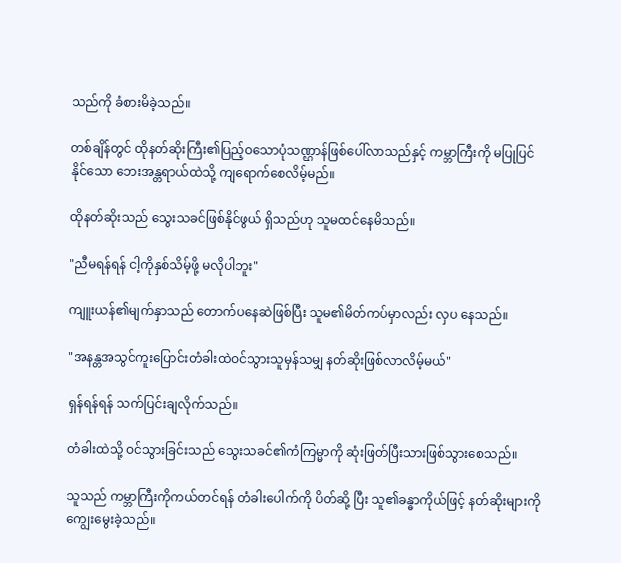သည်ကို ခံစားမိခဲ့သည်။

တစ်ချိန်တွင် ထိုနတ်ဆိုးကြီး၏ပြည့်ဝသောပုံသဏ္ဌာန်ဖြစ်ပေါ်လာသည်နှင့် ကမ္ဘာကြီးကို မပြုပြင်နိုင်သော ဘေးအန္တရာယ်ထဲသို့ ကျရောက်စေလိမ့်မည်။

ထိုနတ်ဆိုးသည် သွေးသခင်ဖြစ်နိုင်ဖွယ် ရှိသည်ဟု သူမထင်နေမိသည်။

"ညီမရန်ရန် ငါ့ကိုနှစ်သိမ့်ဖို့ မလိုပါဘူး"

ကျူးယန်၏မျက်နှာသည် တောက်ပနေဆဲဖြစ်ပြီး သူမ၏မိတ်ကပ်မှာလည်း လှပ နေသည်။

"အနန္တအသွင်ကူးပြောင်းတံခါးထဲဝင်သွားသူမှန်သမျှ နတ်ဆိုးဖြစ်လာလိမ့်မယ်"

ရှန်ရန်ရန် သက်ပြင်းချလိုက်သည်။

တံခါးထဲသို့ ဝင်သွားခြင်းသည် သွေးသခင်၏ကံကြမ္မာကို ဆုံးဖြတ်ပြီးသားဖြစ်သွားစေသည်။

သူသည် ကမ္ဘာကြီးကိုကယ်တင်ရန် တံခါးပေါက်ကို ပိတ်ဆို့ ပြီး သူ၏ခန္ဓာကိုယ်ဖြင့် နတ်ဆိုးများကိုကျွေးမွေးခဲ့သည်။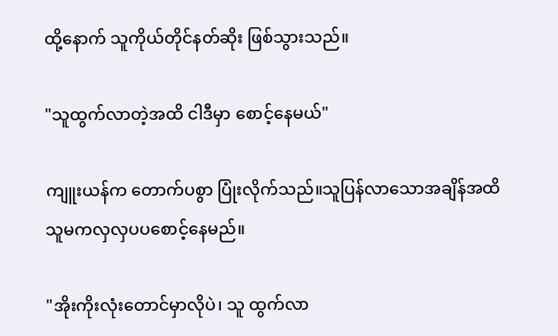ထို့နောက် သူကိုယ်တိုင်နတ်ဆိုး ဖြစ်သွားသည်။

"သူထွက်လာတဲ့အထိ ငါဒီမှာ စောင့်နေမယ်"

ကျူးယန်က တောက်ပစွာ ပြုံးလိုက်သည်။သူပြန်လာသောအချိန်အထိ သူမကလှလှပပစောင့်နေမည်။

"အိုးကိုးလုံးတောင်မှာလိုပဲ၊ သူ ထွက်လာ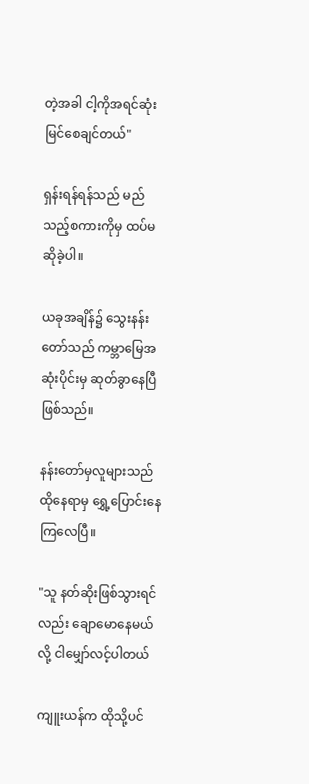တဲ့အခါ ငါ့ကိုအရင်ဆုံး မြင်စေချင်တယ်"

ရှန်းရန်ရန်သည် မည်သည့်စကားကိုမှ ထပ်မဆိုခဲ့ပါ။

ယခုအချိန်၌ သွေးနန်းတော်သည် ကမ္ဘာမြေအဆုံးပိုင်းမှ ဆုတ်ခွာနေပြီ ဖြစ်သည်။

နန်းတော်မှလူများသည် ထိုနေရာမှ ရွှေ့ပြောင်းနေကြလေပြီ။

"သူ နတ်ဆိုးဖြစ်သွားရင်လည်း ချောမောနေမယ်လို့ ငါမျှော်လင့်ပါတယ်

ကျူးယန်က ထိုသို့ပင်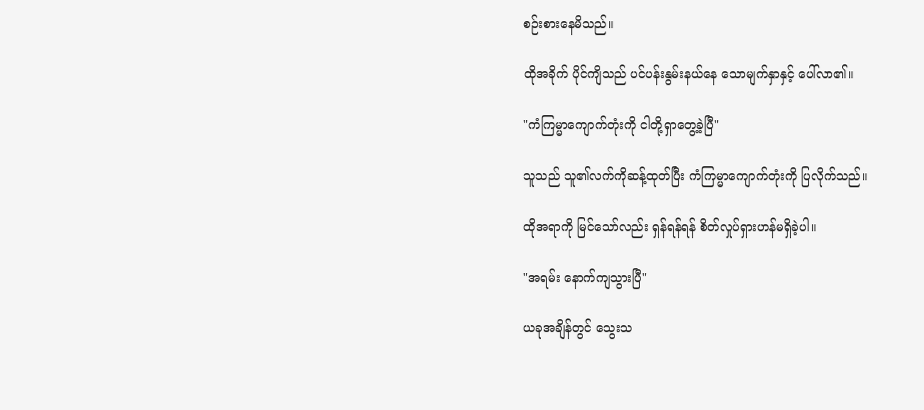စဉ်းစားနေမိသည်။

ထိုအခိုက် ပိုင်ကျိသည် ပင်ပန်းနွမ်းနယ်နေ သောမျက်နှာနှင့် ပေါ်လာ၏။

"ကံကြမ္မာကျောက်တုံးကို ငါတို့ရှာတွေ့ခဲ့ပြီ"

သူသည် သူ၏လက်ကိုဆန့်ထုတ်ပြီး ကံကြမ္မာကျောက်တုံးကို ပြလိုက်သည်။

ထိုအရာကို မြင်သော်လည်း ရှန်ရန်ရန် စိတ်လှုပ်ရှားဟန်မရှိခဲ့ပါ။

"အရမ်း နောက်ကျသွားပြီ"

ယခုအချိန်တွင် သွေးသ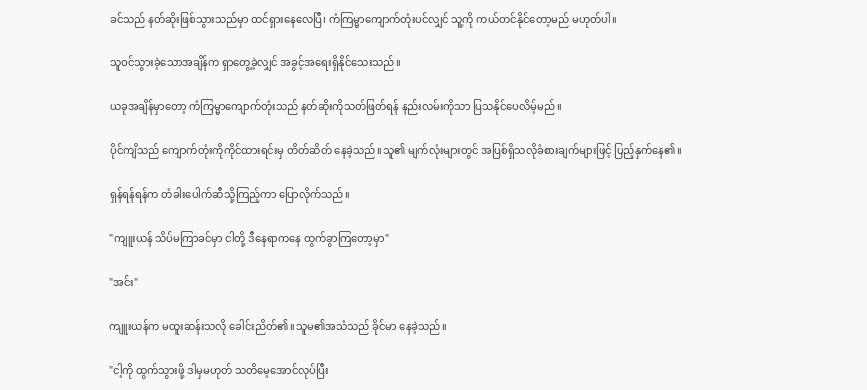ခင်သည် နတ်ဆိုးဖြစ်သွားသည်မှာ ထင်ရှားနေလေပြီ၊ ကံကြမ္မာကျောက်တုံးပင်လျှင် သူ့ကို ကယ်တင်နိုင်တော့မည် မဟုတ်ပါ။

သူဝင်သွားခဲ့သောအချိန်က ရှာတွေ့ခဲ့လျှင် အခွင့်အရေးရှိနိုင်သေးသည်။

ယခုအချိန်မှာတော့ ကံကြမ္မာကျောက်တုံးသည် နတ်ဆိုးကိုသတ်ဖြတ်ရန် နည်းလမ်းကိုသာ ပြသနိုင်ပေလိမ့်မည်။

ပိုင်ကျိသည် ကျောက်တုံးကိုကိုင်ထားရင်းမှ တိတ်ဆိတ် နေခဲ့သည်။သူ၏ မျက်လုံးများတွင် အပြစ်ရှိသလိုခံစားချက်များဖြင့် ပြည့်နှက်နေ၏။

ရှန်ရန်ရန်က တံခါးပေါက်ဆီသို့ကြည့်ကာ ပြောလိုက်သည်။

"ကျူးယန် သိပ်မကြာခင်မှာ ငါတို့ ဒီနေရာကနေ ထွက်ခွာကြတော့မှာ"

"အင်း"

ကျူးယန်က မထူးဆန်းသလို ခေါင်းညိတ်၏။သူမ၏အသံသည် ခိုင်မာ နေခဲ့သည်။

"ငါ့ကို ထွက်သွားဖို့ ဒါမှမဟုတ် သတိမေ့အောင်လုပ်ပြီး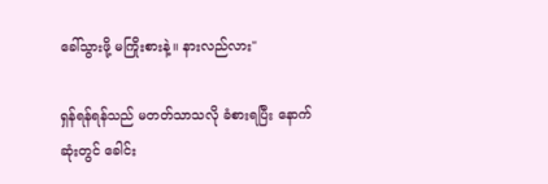ခေါ်သွားဖို့ မကြိုးစားနဲ့။ နားလည်လား"

ရှန်ရန်ရန်သည် မတတ်သာသလို ခံစားရပြီး နောက်ဆုံးတွင် ခေါင်း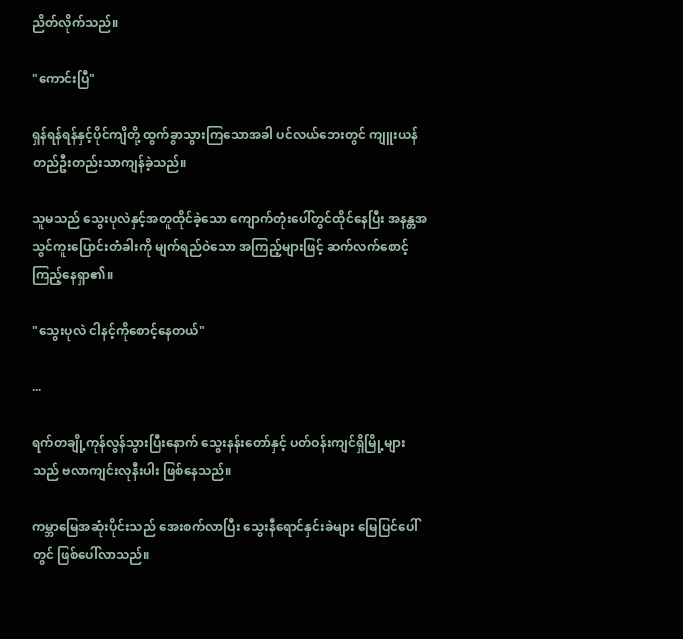ညိတ်လိုက်သည်။

"ကောင်းပြီ"

ရှန်ရန်ရန်နှင့်ပိုင်ကျိတို့ ထွက်ခွာသွားကြသောအခါ ပင်လယ်ဘေးတွင် ကျူးယန်တည်ဦးတည်းသာကျန်ခဲ့သည်။

သူမသည် သွေးပုလဲနှင့်အတူထိုင်ခဲ့သော ကျောက်တုံးပေါ်တွင်ထိုင်နေပြီး အနန္တအသွင်ကူးပြောင်းတံခါးကို မျက်ရည်ဝဲသော အကြည့်များဖြင့် ဆက်လက်စောင့်ကြည့်နေရှာ၏။

"သွေးပုလဲ ငါနင့်ကိုစောင့်နေတယ်"

...

ရက်တချို့ကုန်လွန်သွားပြီးနောက် သွေးနန်းတော်နှင့် ပတ်ဝန်းကျင်ရှိမြို့များသည် ဗလာကျင်းလုနီးပါး ဖြစ်နေသည်။

ကမ္ဘာမြေအဆုံးပိုင်းသည် အေးစက်လာပြီး သွေးနီရောင်နှင်းခဲများ မြေပြင်ပေါ်တွင် ဖြစ်ပေါ်လာသည်။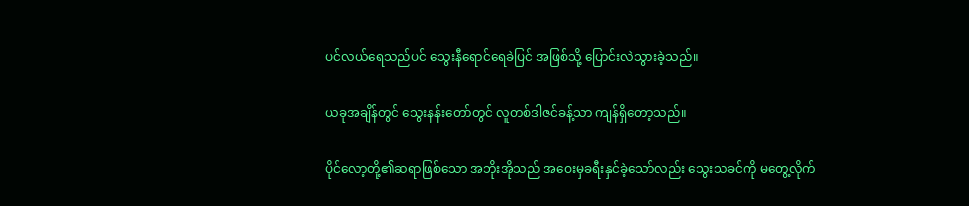ပင်လယ်ရေသည်ပင် သွေးနီရောင်ရေခဲပြင် အဖြစ်သို့ ပြောင်းလဲသွားခဲ့သည်။

ယခုအချိန်တွင် သွေးနန်းတော်တွင် လူတစ်ဒါဇင်ခန့်သာ ကျန်ရှိတော့သည်။

ပိုင်လော့တို့၏ဆရာဖြစ်သော အဘိုးအိုသည် အဝေးမှခရီးနှင်ခဲ့သော်လည်း သွေးသခင်ကို မတွေ့လိုက်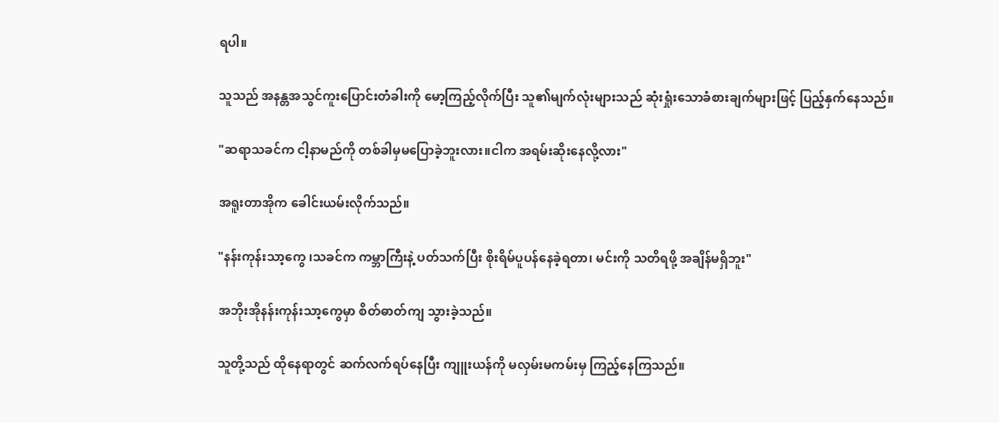ရပါ။

သူသည် အနန္တအသွင်ကူးပြောင်းတံခါးကို မော့ကြည့်လိုက်ပြီး သူ၏မျက်လုံးများသည် ဆုံးရှုံးသောခံစားချက်များဖြင့် ပြည့်နှက်နေသည်။

"ဆရာသခင်က ငါ့နာမည်ကို တစ်ခါမှမပြောခဲ့ဘူးလား။ငါက အရမ်းဆိုးနေလို့လား"

အရူးတာအိုက ခေါင်းယမ်းလိုက်သည်။

"နန်းကုန်းသာ့ကွေ ၊သခင်က ကမ္ဘာကြီးနဲ့ ပတ်သက်ပြီး စိုးရိမ်ပူပန်နေခဲ့ရတာ၊ မင်းကို သတိရဖို့ အချိန်မရှိဘူး"

အဘိုးအိုနန်းကုန်းသာ့ကွေမှာ စိတ်ဓာတ်ကျ သွားခဲ့သည်။

သူတို့သည် ထိုနေရာတွင် ဆက်လက်ရပ်နေပြီး ကျူးယန်ကို မလှမ်းမကမ်းမှ ကြည့်နေကြသည်။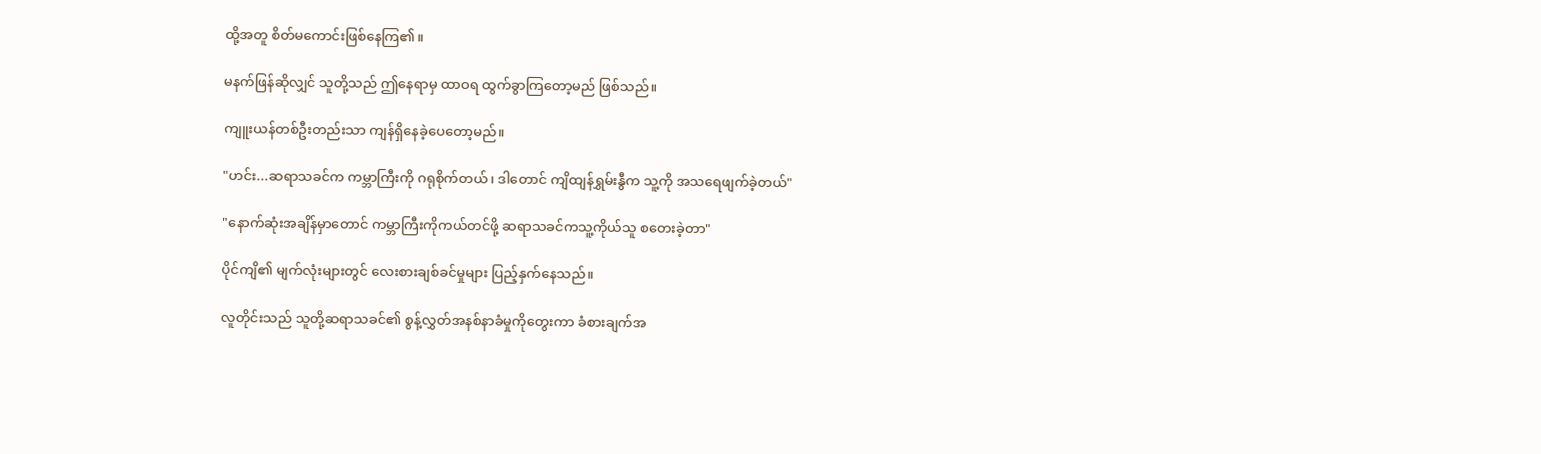ထို့အတူ စိတ်မကောင်းဖြစ်နေကြ၏။

မနက်ဖြန်ဆိုလျှင် သူတို့သည် ဤနေရာမှ ထာဝရ ထွက်ခွာကြတော့မည် ဖြစ်သည်။

ကျူးယန်တစ်ဦးတည်းသာ ကျန်ရှိနေခဲ့ပေတော့မည်။

"ဟင်း...ဆရာသခင်က ကမ္ဘာကြီးကို ဂရုစိုက်တယ်၊ ဒါတောင် ကျိထျန်ရွှမ်းနွီက သူ့ကို အသရေဖျက်ခဲ့တယ်"

"နောက်ဆုံးအချိန်မှာတောင် ကမ္ဘာကြီးကိုကယ်တင်ဖို့ ဆရာသခင်ကသူ့ကိုယ်သူ စတေးခဲ့တာ"

ပိုင်ကျိ၏ မျက်လုံးများတွင် လေးစားချစ်ခင်မှုများ ပြည့်နှက်နေသည်။

လူတိုင်းသည် သူတို့ဆရာသခင်၏ စွန့်လွှတ်အနစ်နာခံမှုကိုတွေးကာ ခံစားချက်အ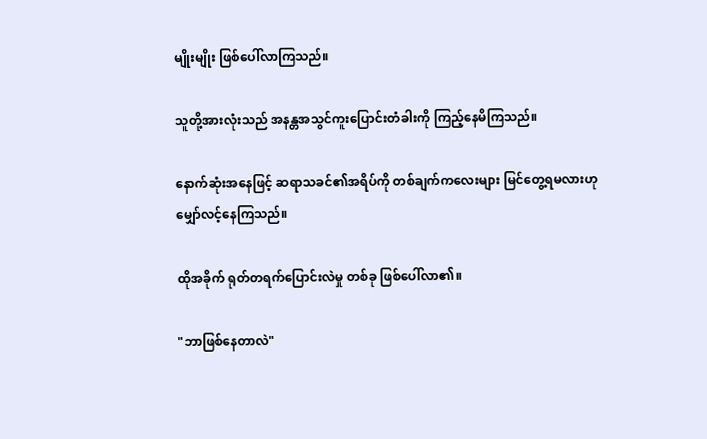မျိုးမျိုး ဖြစ်ပေါ်လာကြသည်။

သူတို့အားလုံးသည် အနန္တအသွင်ကူးပြောင်းတံခါးကို ကြည့်နေမိကြသည်။

နောက်ဆုံးအနေဖြင့် ဆရာသခင်၏အရိပ်ကို တစ်ချက်ကလေးများ မြင်တွေ့ရမလားဟုမျှော်လင့်နေကြသည်။

ထိုအခိုက် ရုတ်တရက်ပြောင်းလဲမှု တစ်ခု ဖြစ်ပေါ်လာ၏။

"ဘာဖြစ်နေတာလဲ"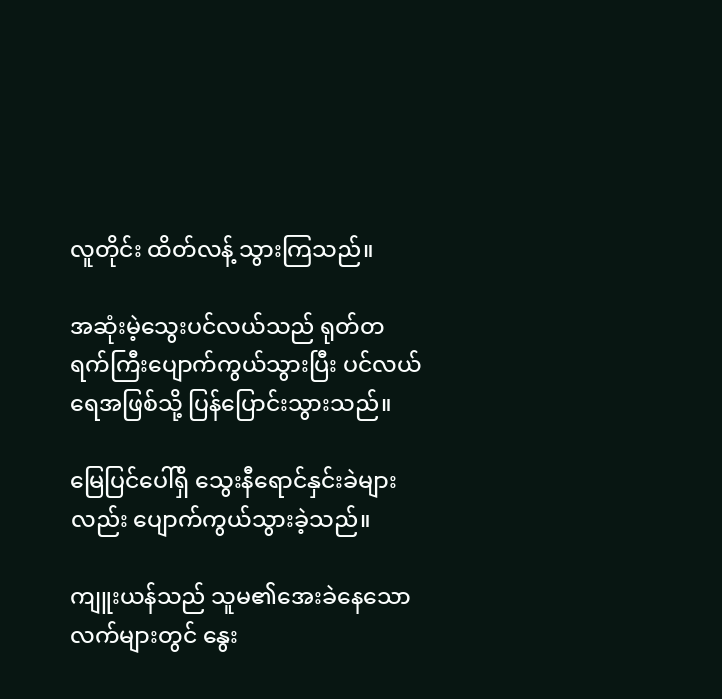လူတိုင်း ထိတ်လန့် သွားကြသည်။

အဆုံးမဲ့သွေးပင်လယ်သည် ရုတ်တရက်ကြီးပျောက်ကွယ်သွားပြီး ပင်လယ်ရေအဖြစ်သို့ ပြန်ပြောင်းသွားသည်။

မြေပြင်ပေါ်ရှိ သွေးနီရောင်နှင်းခဲများလည်း ပျောက်ကွယ်သွားခဲ့သည်။

ကျူးယန်သည် သူမ၏အေးခဲနေသော လက်များတွင် နွေး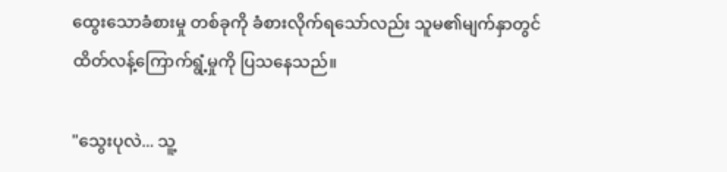ထွေးသောခံစားမှု တစ်ခုကို ခံစားလိုက်ရသော်လည်း သူမ၏မျက်နှာတွင် ထိတ်လန့်ကြောက်ရွံ့မှုကို ပြသနေသည်။

"သွေးပုလဲ... သူ့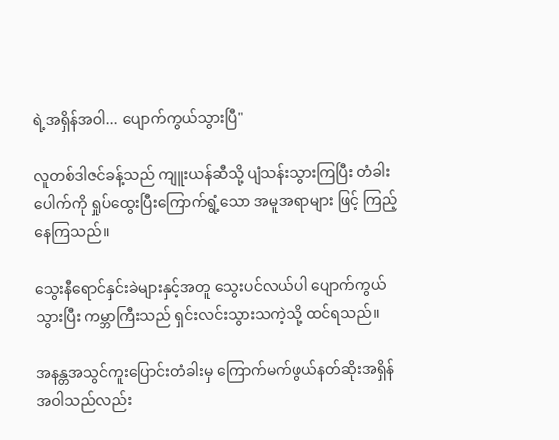ရဲ့အရှိန်အဝါ... ပျောက်ကွယ်သွားပြီ"

လူတစ်ဒါဇင်ခန့်သည် ကျူးယန်ဆီသို့ ပျံသန်းသွားကြပြီး တံခါးပေါက်ကို ရှုပ်ထွေးပြီးကြောက်ရွံ့သော အမူအရာများ ဖြင့် ကြည့်နေကြသည်။

သွေးနီရောင်နှင်းခဲများနှင့်အတူ သွေးပင်လယ်ပါ ပျောက်ကွယ်သွားပြီး ကမ္ဘာကြီးသည် ရှင်းလင်းသွားသကဲ့သို့ ထင်ရသည်။

အနန္တအသွင်ကူးပြောင်းတံခါးမှ ကြောက်မက်ဖွယ်နတ်ဆိုးအရှိန်အဝါသည်လည်း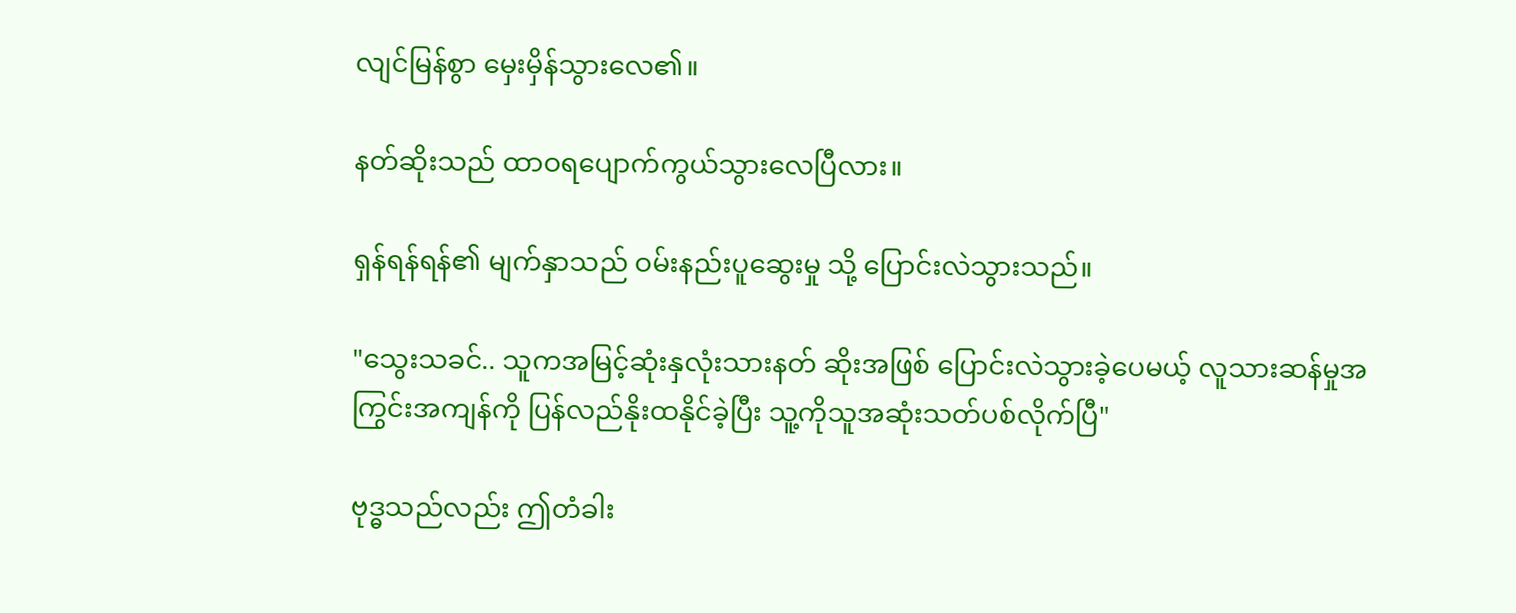လျင်မြန်စွာ မှေးမှိန်သွားလေ၏။

နတ်ဆိုးသည် ထာဝရပျောက်ကွယ်သွားလေပြီလား။

ရှန်ရန်ရန်၏ မျက်နှာသည် ဝမ်းနည်းပူဆွေးမှု သို့ ပြောင်းလဲသွားသည်။

"သွေးသခင်.. သူကအမြင့်ဆုံးနှလုံးသားနတ် ဆိုးအဖြစ် ပြောင်းလဲသွားခဲ့ပေမယ့် လူသားဆန်မှုအကြွင်းအကျန်ကို ပြန်လည်နိုးထနိုင်ခဲ့ပြီး သူ့ကိုသူအဆုံးသတ်ပစ်လိုက်ပြီ"

ဗုဒ္ဓသည်လည်း ဤတံခါး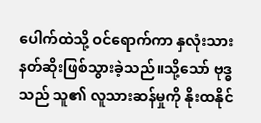ပေါက်ထဲသို့ ဝင်ရောက်ကာ နှလုံးသားနတ်ဆိုးဖြစ်သွားခဲ့သည်။သို့သော် ဗုဒ္ဓသည် သူ၏ လူသားဆန်မှုကို နိုးထနိုင်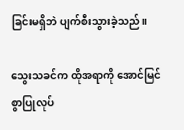ခြင်းမရှိဘဲ ပျက်စီးသွားခဲ့သည်။

သွေးသခင်က ထိုအရာကို အောင်မြင်စွာပြုလုပ်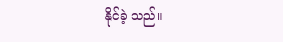နိုင်ခဲ့ သည်။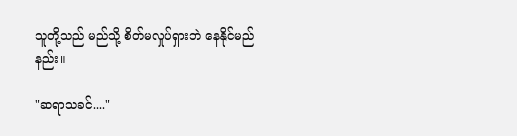သူတို့သည် မည်သို့ စိတ်မလှုပ်ရှားဘဲ နေနိုင်မည်နည်း။

"ဆရာသခင်...."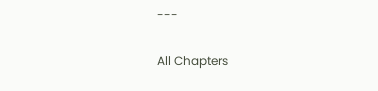---

All Chapters